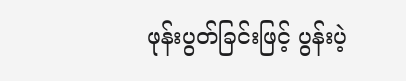ဖုန်းပွတ်ခြင်းဖြင့် ပွန်းပဲ့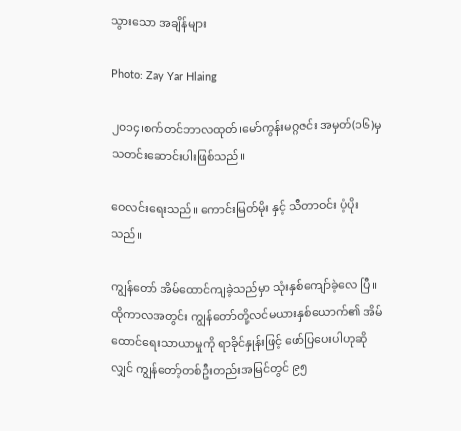သွားသော အချိန်များ

Photo: Zay Yar Hlaing

၂၀၁၄၊စက်တင်ဘာလထုတ်၊မော်ကွန်းမဂ္ဂဇင်း အမှတ်(၁၆)မှ သတင်းဆောင်းပါးဖြစ်သည်။

ဝေလင်းရေးသည်။ ကောင်းမြတ်မိုး နှင့် သီတာဝင်း ပံ့ပိုးသည်။

ကျွန်တော် အိမ်ထောင်ကျခဲ့သည်မှာ သုံးနှစ်ကျော်ခဲ့လေ ပြီ။ ထိုကာလအတွင်း ကျွန်တော်တို့လင်မယားနှစ်ယောက်၏ အိမ်ထောင်ရေးသာယာမှုကို ရာခိုင်နှုန်းဖြင့် ဖော်ပြပေးပါဟုဆို လျှင် ကျွန်တော့်တစ်ဦးတည်းအမြင်တွင် ၉၅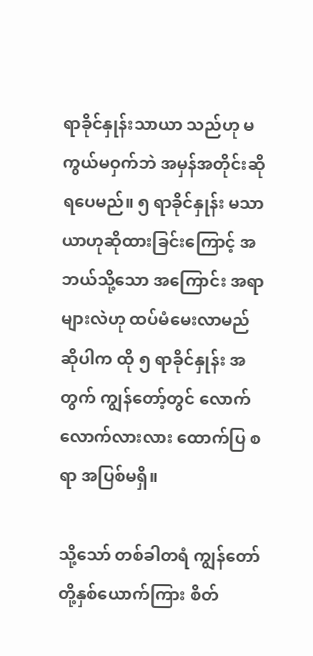ရာခိုင်နှုန်းသာယာ သည်ဟု မကွယ်မဝှက်ဘဲ အမှန်အတိုင်းဆိုရပေမည်။ ၅ ရာခိုင်နှုန်း မသာယာဟုဆိုထားခြင်းကြောင့် အဘယ်သို့သော အကြောင်း အရာများလဲဟု ထပ်မံမေးလာမည်ဆိုပါက ထို ၅ ရာခိုင်နှုန်း အတွက် ကျွန်တော့်တွင် လောက်လောက်လားလား ထောက်ပြ စရာ အပြစ်မရှိ။

သို့သော် တစ်ခါတရံ ကျွန်တော်တို့နှစ်ယောက်ကြား စိတ်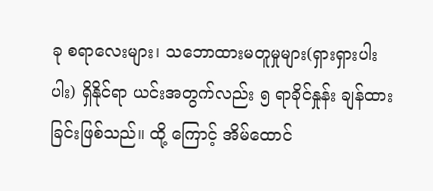ခု စရာလေးများ၊ သဘောထားမတူမှုများ(ရှားရှားပါးပါး) ရှိနိုင်ရာ ယင်းအတွက်လည်း ၅ ရာခိုင်နှုန်း ချန်ထားခြင်းဖြစ်သည်။ ထို့ ကြောင့် အိမ်ထောင်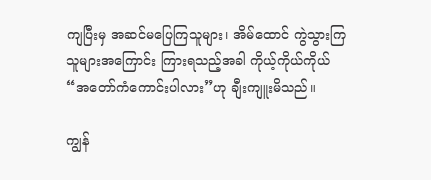ကျပြီးမှ အဆင်မပြေကြသူများ၊ အိမ်ထောင် ကွဲသွားကြသူများအကြောင်း ကြားရသည့်အခါ ကိုယ့်ကိုယ်ကိုယ် “အတော်ကံကောင်းပါလား”ဟု ချီးကျူးမိသည်။

ကျွန်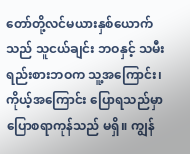တော်တို့လင်မယားနှစ်ယောက်သည် သူငယ်ချင်း ဘဝနှင့် သမီးရည်းစားဘဝက သူ့အကြောင်း၊ ကိုယ့်အကြောင်း ပြောရသည်မှာ ပြောစရာကုန်သည် မရှိ။ ကျွန်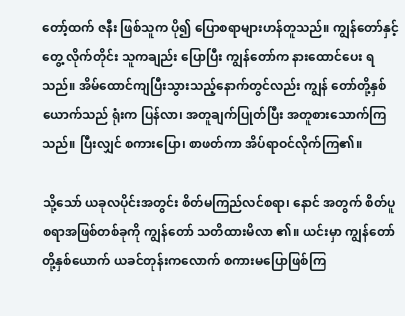တော့်ထက် ဇနီး ဖြစ်သူက ပို၍ ပြောစရာများဟန်တူသည်။ ကျွန်တော်နှင့် တွေ့ လိုက်တိုင်း သူကချည်း ပြောပြီး ကျွန်တော်က နားထောင်ပေး ရသည်။ အိမ်ထောင်ကျပြီးသွားသည့်နောက်တွင်လည်း ကျွန် တော်တို့နှစ်ယောက်သည် ရုံးက ပြန်လာ၊ အတူချက်ပြုတ်ပြီး အတူစားသောက်ကြသည်။ ပြီးလျှင် စကားပြော၊ စာဖတ်ကာ အိပ်ရာဝင်လိုက်ကြ၏။

သို့သော် ယခုလပိုင်းအတွင်း စိတ်မကြည်လင်စရာ၊ နောင် အတွက် စိတ်ပူစရာအဖြစ်တစ်ခုကို ကျွန်တော် သတိထားမိလာ ၏။ ယင်းမှာ ကျွန်တော်တို့နှစ်ယောက် ယခင်တုန်းကလောက် စကားမပြောဖြစ်ကြ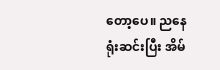တော့ပေ။ ညနေရုံးဆင်းပြီး အိမ်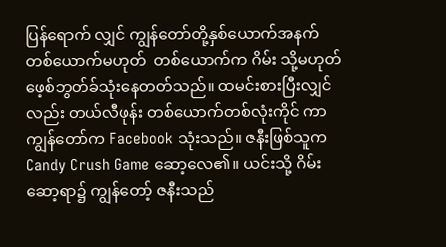ပြန်ရောက် လျှင် ကျွန်တော်တို့နှစ်ယောက်အနက် တစ်ယောက်မဟုတ်  တစ်ယောက်က ဂိမ်း သို့မဟုတ် ဖေ့စ်ဘွတ်ခ်သုံးနေတတ်သည်။ ထမင်းစားပြီးလျှင်လည်း တယ်လီဖုန်း တစ်ယောက်တစ်လုံးကိုင် ကာ ကျွန်တော်က Facebook သုံးသည်။ ဇနီးဖြစ်သူက Candy Crush Game ဆော့လေ၏။ ယင်းသို့ ဂိမ်းဆော့ရာ၌ ကျွန်တော့် ဇနီးသည်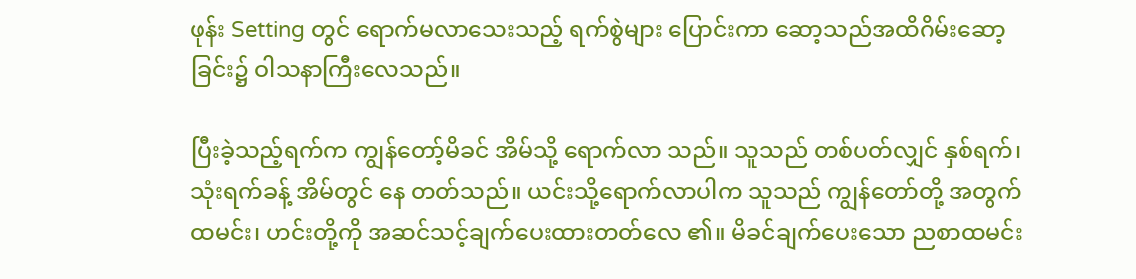ဖုန်း Setting တွင် ရောက်မလာသေးသည့် ရက်စွဲများ ပြောင်းကာ ဆော့သည်အထိဂိမ်းဆော့ခြင်း၌ ဝါသနာကြီးလေသည်။

ပြီးခဲ့သည့်ရက်က ကျွန်တော့်မိခင် အိမ်သို့ ရောက်လာ သည်။ သူသည် တစ်ပတ်လျှင် နှစ်ရက်၊ သုံးရက်ခန့် အိမ်တွင် နေ တတ်သည်။ ယင်းသို့ရောက်လာပါက သူသည် ကျွန်တော်တို့ အတွက် ထမင်း၊ ဟင်းတို့ကို အဆင်သင့်ချက်ပေးထားတတ်လေ ၏။ မိခင်ချက်ပေးသော ညစာထမင်း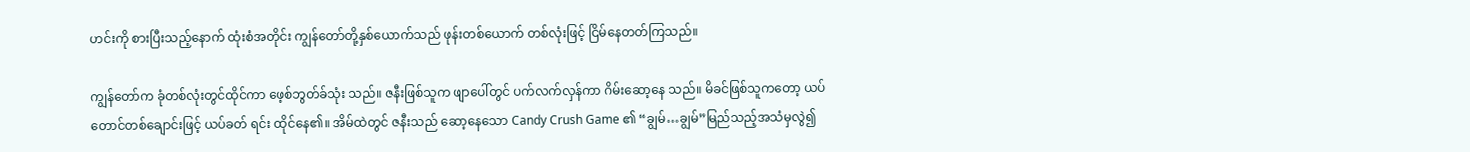ဟင်းကို စားပြီးသည့်နောက် ထုံးစံအတိုင်း ကျွန်တော်တို့နှစ်ယောက်သည် ဖုန်းတစ်ယောက် တစ်လုံးဖြင့် ငြိမ်နေတတ်ကြသည်။

ကျွန်တော်က ခုံတစ်လုံးတွင်ထိုင်ကာ ဖေ့စ်ဘွတ်ခ်သုံး သည်။ ဇနီးဖြစ်သူက ဖျာပေါ်တွင် ပက်လက်လှန်ကာ ဂိမ်းဆော့နေ သည်။ မိခင်ဖြစ်သူကတော့ ယပ်တောင်တစ်ချောင်းဖြင့် ယပ်ခတ် ရင်း ထိုင်နေ၏။ အိမ်ထဲတွင် ဇနီးသည် ဆော့နေသော Candy Crush Game ၏ “ချွမ်…ချွမ်”မြည်သည့်အသံမှလွဲ၍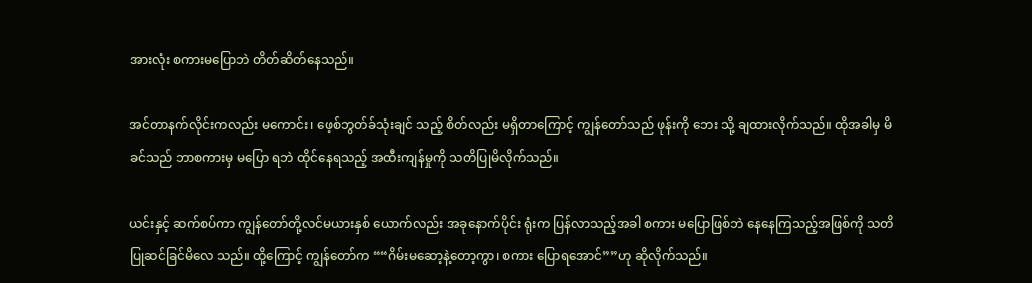အားလုံး စကားမပြောဘဲ တိတ်ဆိတ်နေသည်။

အင်တာနက်လိုင်းကလည်း မကောင်း၊ ဖေ့စ်ဘွတ်ခ်သုံးချင် သည့် စိတ်လည်း မရှိတာကြောင့် ကျွန်တော်သည် ဖုန်းကို ဘေး သို့ ချထားလိုက်သည်။ ထိုအခါမှ မိခင်သည် ဘာစကားမှ မပြော ရဘဲ ထိုင်နေရသည့် အထီးကျန်မှုကို သတိပြုမိလိုက်သည်။

ယင်းနှင့် ဆက်စပ်ကာ ကျွန်တော်တို့လင်မယားနှစ် ယောက်လည်း အခုနောက်ပိုင်း ရုံးက ပြန်လာသည့်အခါ စကား မပြောဖြစ်ဘဲ နေနေကြသည့်အဖြစ်ကို သတိပြုဆင်ခြင်မိလေ သည်။ ထို့ကြောင့် ကျွန်တော်က ““ဂိမ်းမဆော့နဲ့တော့ကွာ၊ စကား ပြောရအောင်””ဟု ဆိုလိုက်သည်။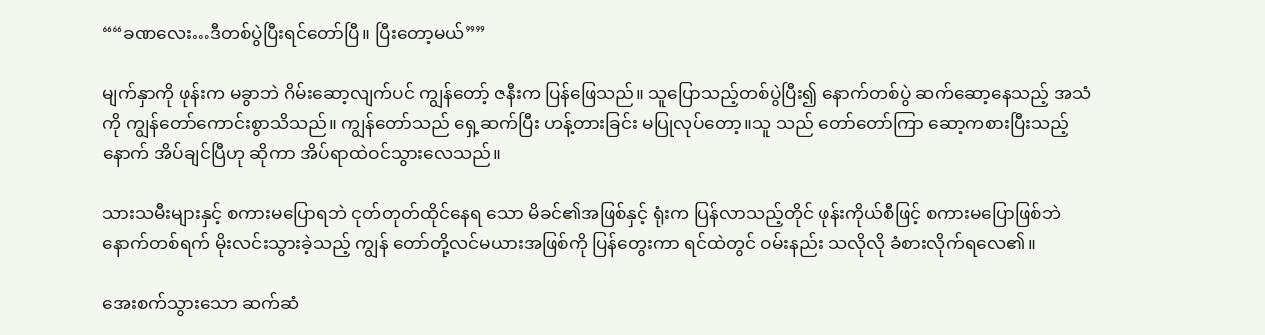““ခဏလေး…ဒီတစ်ပွဲပြီးရင်တော်ပြီ။ ပြီးတော့မယ်””

မျက်နှာကို ဖုန်းက မခွာဘဲ ဂိမ်းဆော့လျက်ပင် ကျွန်တော့် ဇနီးက ပြန်ဖြေသည်။ သူပြောသည့်တစ်ပွဲပြီး၍ နောက်တစ်ပွဲ ဆက်ဆော့နေသည့် အသံကို ကျွန်တော်ကောင်းစွာသိသည်။ ကျွန်တော်သည် ရှေ့ဆက်ပြီး ဟန့်တားခြင်း မပြုလုပ်တော့။သူ သည် တော်တော်ကြာ ဆော့ကစားပြီးသည့်နောက် အိပ်ချင်ပြီဟု ဆိုကာ အိပ်ရာထဲဝင်သွားလေသည်။

သားသမီးများနှင့် စကားမပြောရဘဲ ငုတ်တုတ်ထိုင်နေရ သော မိခင်၏အဖြစ်နှင့် ရုံးက ပြန်လာသည့်တိုင် ဖုန်းကိုယ်စီဖြင့် စကားမပြောဖြစ်ဘဲ နောက်တစ်ရက် မိုးလင်းသွားခဲ့သည့် ကျွန် တော်တို့လင်မယားအဖြစ်ကို ပြန်တွေးကာ ရင်ထဲတွင် ဝမ်းနည်း သလိုလို ခံစားလိုက်ရလေ၏။

အေးစက်သွားသော ဆက်ဆံ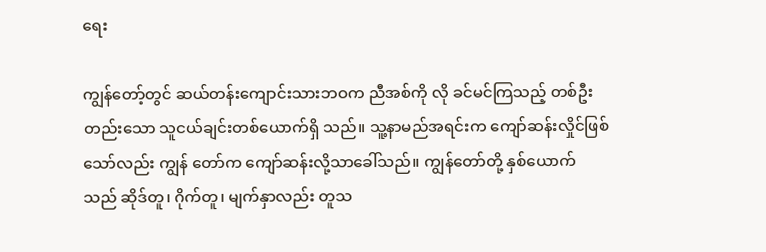ရေး

ကျွန်တော့်တွင် ဆယ်တန်းကျောင်းသားဘဝက ညီအစ်ကို လို ခင်မင်ကြသည့် တစ်ဦးတည်းသော သူငယ်ချင်းတစ်ယောက်ရှိ သည်။ သူ့နာမည်အရင်းက ကျော်ဆန်းလှိုင်ဖြစ်သော်လည်း ကျွန် တော်က ကျော်ဆန်းလို့သာခေါ်သည်။ ကျွန်တော်တို့ နှစ်ယောက် သည် ဆိုဒ်တူ၊ ဂိုက်တူ၊ မျက်နှာလည်း တူသ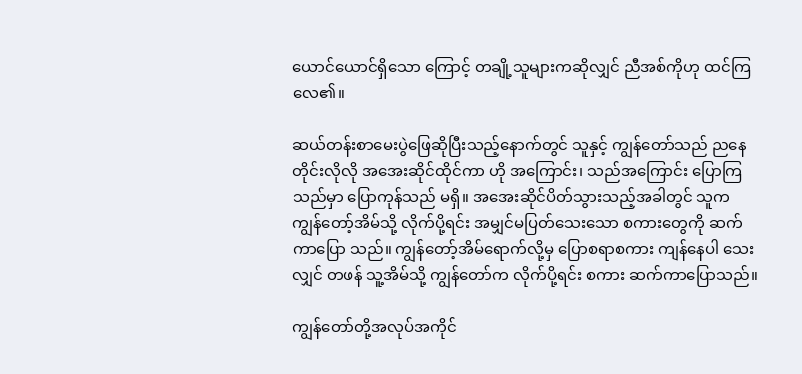ယောင်ယောင်ရှိသော ကြောင့် တချို့သူများကဆိုလျှင် ညီအစ်ကိုဟု ထင်ကြလေ၏။

ဆယ်တန်းစာမေးပွဲဖြေဆိုပြီးသည့်နောက်တွင် သူနှင့် ကျွန်တော်သည် ညနေတိုင်းလိုလို အအေးဆိုင်ထိုင်ကာ ဟို အကြောင်း၊ သည်အကြောင်း ပြောကြသည်မှာ ပြောကုန်သည် မရှိ။ အအေးဆိုင်ပိတ်သွားသည့်အခါတွင် သူက ကျွန်တော့်အိမ်သို့ လိုက်ပို့ရင်း အမျှင်မပြတ်သေးသော စကားတွေကို ဆက်ကာပြော သည်။ ကျွန်တော့်အိမ်ရောက်လို့မှ ပြောစရာစကား ကျန်နေပါ သေးလျှင် တဖန် သူ့အိမ်သို့ ကျွန်တော်က လိုက်ပို့ရင်း စကား ဆက်ကာပြောသည်။

ကျွန်တော်တို့အလုပ်အကိုင်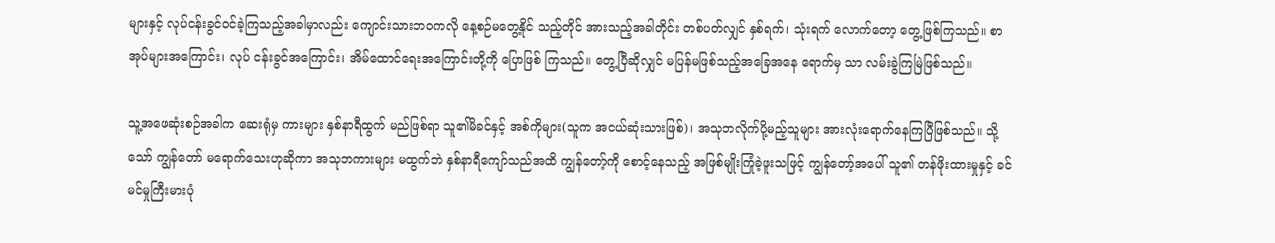များနှင့် လုပ်ငန်းခွင်ဝင်ခဲ့ကြသည့်အခါမှာလည်း ကျောင်းသားဘဝကလို နေ့စဉ်မတွေ့နိုင် သည့်တိုင် အားသည့်အခါတိုင်း တစ်ပတ်လျှင် နှစ်ရက်၊ သုံးရက် လောက်တော့ တွေ့ဖြစ်ကြသည်။ စာအုပ်များအကြောင်း၊ လုပ် ငန်းခွင်အကြောင်း၊ အိမ်ထောင်ရေးအကြောင်းတို့ကို ပြောဖြစ် ကြသည်။ တွေ့ပြီဆိုလျှင် မပြန်မဖြစ်သည့်အခြေအနေ ရောက်မှ သာ လမ်းခွဲကြမြဲဖြစ်သည်။

သူ့အဖေဆုံးစဉ်အခါက ဆေးရုံမှ ကားများ နှစ်နာရီထွက် မည်ဖြစ်ရာ သူ၏မိခင်နှင့် အစ်ကိုများ(သူက အငယ်ဆုံးသားဖြစ်)၊ အသုဘလိုက်ပို့မည့်သူများ အားလုံးရောက်နေကြပြီဖြစ်သည်။ သို့သော် ကျွန်တော် မရောက်သေးဟုဆိုကာ အသုဘကားများ မထွက်ဘဲ နှစ်နာရီကျော်သည်အထိ ကျွန်တော့်ကို စောင့်နေသည့် အဖြစ်မျိုးကြုံခဲ့ဖူးသဖြင့် ကျွန်တော့်အပေါ် သူ၏ တန်ဖိုးထားမှုနှင့် ခင်မင်မှုကြီးမားပုံ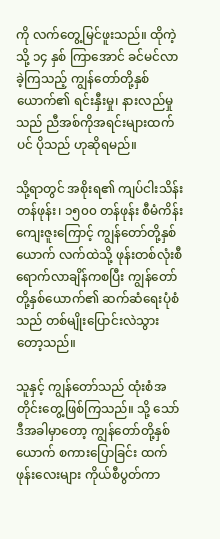ကို လက်တွေ့မြင်ဖူးသည်။ ထိုကဲ့သို့ ၁၄ နှစ် ကြာအောင် ခင်မင်လာခဲ့ကြသည့် ကျွန်တော်တို့နှစ်ယောက်၏ ရင်းနှီးမှု၊ နားလည်မှုသည် ညီအစ်ကိုအရင်းများထက်ပင် ပိုသည် ဟုဆိုရမည်။

သို့ရာတွင် အစိုးရ၏ ကျပ်ငါးသိန်းတန်ဖုန်း၊ ၁၅၀၀ တန်ဖုန်း စီမံကိန်းကျေးဇူးကြောင့် ကျွန်တော်တို့နှစ်ယောက် လက်ထဲသို့ ဖုန်းတစ်လုံးစီ ရောက်လာချိန်ကစပြီး ကျွန်တော်တို့နှစ်ယောက်၏ ဆက်ဆံရေးပုံစံသည် တစ်မျိုးပြောင်းလဲသွားတော့သည်။

သူနှင့် ကျွန်တော်သည် ထုံးစံအတိုင်းတွေ့ဖြစ်ကြသည်။ သို့ သော် ဒီအခါမှာတော့ ကျွန်တော်တို့နှစ်ယောက် စကားပြောခြင်း ထက် ဖုန်းလေးများ ကိုယ်စီပွတ်ကာ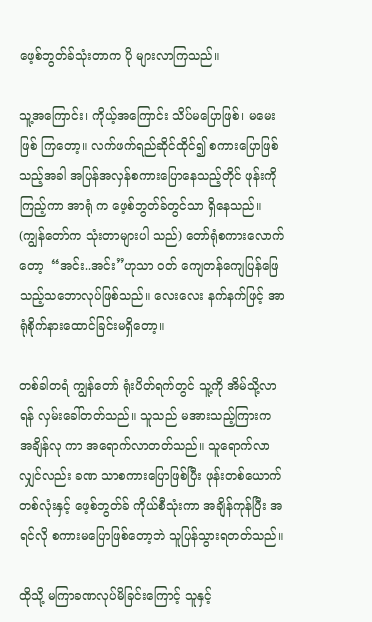ဖေ့စ်ဘွတ်ခ်သုံးတာက ပို များလာကြသည်။

သူ့အကြောင်း၊ ကိုယ့်အကြောင်း သိပ်မပြောဖြစ်၊ မမေးဖြစ် ကြတော့။ လက်ဖက်ရည်ဆိုင်ထိုင်၍ စကားပြောဖြစ်သည့်အခါ အပြန်အလှန်စကားပြောနေသည့်တိုင် ဖုန်းကိုကြည့်ကာ အာရုံ က ဖေ့စ်ဘွတ်ခ်တွင်သာ ရှိနေသည်။ (ကျွန်တော်က သုံးတာများပါ သည်) တော်ရုံစကားလောက်တော့  “အင်း..အင်း”ဟုသာ ဝတ် ကျေတန်ကျေပြန်ဖြေသည့်သဘောလုပ်ဖြစ်သည်။ လေးလေး နက်နက်ဖြင့် အာရုံစိုက်နားထောင်ခြင်းမရှိတော့။

တစ်ခါတရံ ကျွန်တော် ရုံးပိတ်ရက်တွင် သူ့ကို အိမ်သို့လာ ရန် လှမ်းခေါ်တတ်သည်။ သူသည် မအားသည့်ကြားက အချိန်လု ကာ အရောက်လာတတ်သည်။ သူရောက်လာလျှင်လည်း ခဏ သာစကားပြောဖြစ်ပြီး ဖုန်းတစ်ယောက်တစ်လုံးနှင့် ဖေ့စ်ဘွတ်ခ် ကိုယ်စီသုံးကာ အချိန်ကုန်ပြီး အရင်လို စကားမပြောဖြစ်တော့ဘဲ သူပြန်သွားရတတ်သည်။

ထိုသို့ မကြာခဏလုပ်မိခြင်းကြောင့် သူနှင့်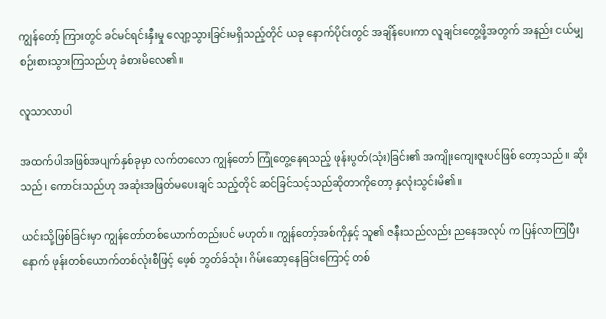ကျွန်တော့် ကြားတွင် ခင်မင်ရင်းနှီးမှု လျော့သွားခြင်းမရှိသည့်တိုင် ယခု နောက်ပိုင်းတွင် အချိန်ပေးကာ လူချင်းတွေ့ဖို့အတွက် အနည်း ငယ်မျှ စဉ်းစားသွားကြသည်ဟု ခံစားမိလေ၏။

လူသာလာပါ

အထက်ပါအဖြစ်အပျက်နှစ်ခုမှာ လက်တလော ကျွန်တော် ကြုံတွေ့နေရသည့် ဖုန်းပွတ်(သုံး)ခြင်း၏ အကျိုးကျေးဇူးပင်ဖြစ် တော့သည်။ ဆိုးသည်၊ ကောင်းသည်ဟု အဆုံးအဖြတ်မပေးချင် သည့်တိုင် ဆင်ခြင်သင့်သည်ဆိုတာကိုတော့ နှလုံးသွင်းမိ၏။

ယင်းသို့ဖြစ်ခြင်းမှာ ကျွန်တော်တစ်ယောက်တည်းပင် မဟုတ်။ ကျွန်တော့်အစ်ကိုနှင့် သူ၏ ဇနီးသည်လည်း ညနေအလုပ် က ပြန်လာကြပြီးနောက် ဖုန်းတစ်ယောက်တစ်လုံးစီဖြင့် ဖေ့စ် ဘွတ်ခ်သုံး၊ ဂိမ်းဆော့နေခြင်းကြောင့် တစ်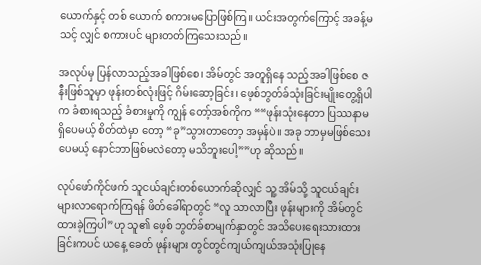ယောက်နှင့် တစ် ယောက် စကားမပြောဖြစ်ကြ။ ယင်းအတွက်ကြောင့် အခန့်မသင့် လျှင် စကားပင် များတတ်ကြသေးသည်။

အလုပ်မှ ပြန်လာသည့်အခါဖြစ်စေ၊ အိမ်တွင် အတူရှိနေ သည့်အခါဖြစ်စေ ဇနီးဖြစ်သူမှာ ဖုန်းတစ်လုံးဖြင့် ဂိမ်းဆော့ခြင်း၊ ဖေ့စ်ဘွတ်ခ်သုံးခြင်းမျိုးတွေ့ရှိပါက ခံစားရသည့် ခံစားမှုကို ကျွန် တော့်အစ်ကိုက ““ဖုန်းသုံးနေတာ ပြဿနာမရှိပေမယ့် စိတ်ထဲမှာ တော့ “ခု”သွားတာတော့ အမှန်ပဲ။ အခု ဘာမှမဖြစ်သေးပေမယ့် နောင်ဘာဖြစ်မလဲတော့ မသိဘူးပေါ့””ဟု ဆိုသည်။

လုပ်ဖော်ကိုင်ဖက် သူငယ်ချင်းတစ်ယောက်ဆိုလျှင် သူ့ အိမ်သို့ သူငယ်ချင်းများလာရောက်ကြရန် ဖိတ်ခေါ်ရာတွင် “လူ သာလာပြီး ဖုန်းများကို အိမ်တွင် ထားခဲ့ကြပါ”ဟု သူ၏ ဖေ့စ် ဘွတ်ခ်စာမျက်နှာတွင် အသိပေးရေးသားထားခြင်းကပင် ယနေ့ ခေတ် ဖုန်းများ တွင်တွင်ကျယ်ကျယ်အသုံးပြုနေ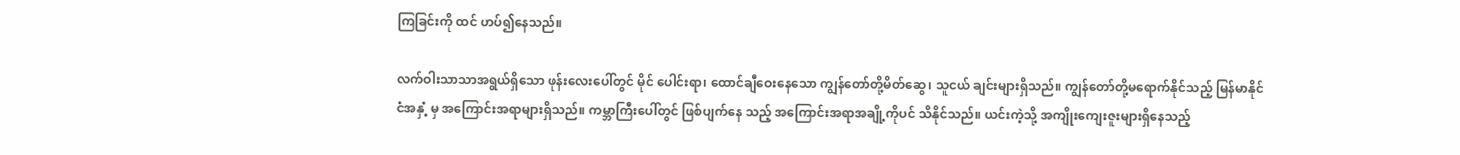ကြခြင်းကို ထင် ဟပ်၍နေသည်။

လက်ဝါးသာသာအရွယ်ရှိသော ဖုန်းလေးပေါ်တွင် မိုင် ပေါင်းရာ၊ ထောင်ချီဝေးနေသော ကျွန်တော်တို့မိတ်ဆွေ၊ သူငယ် ချင်းများရှိသည်။ ကျွန်တော်တို့မရောက်နိုင်သည့် မြန်မာနိုင်ငံအနှံ့ မှ အကြောင်းအရာများရှိသည်။ ကမ္ဘာကြီးပေါ်တွင် ဖြစ်ပျက်နေ သည့် အကြောင်းအရာအချို့ကိုပင် သိနိုင်သည်။ ယင်းကဲ့သို့ အကျိုးကျေးဇူးများရှိနေသည့်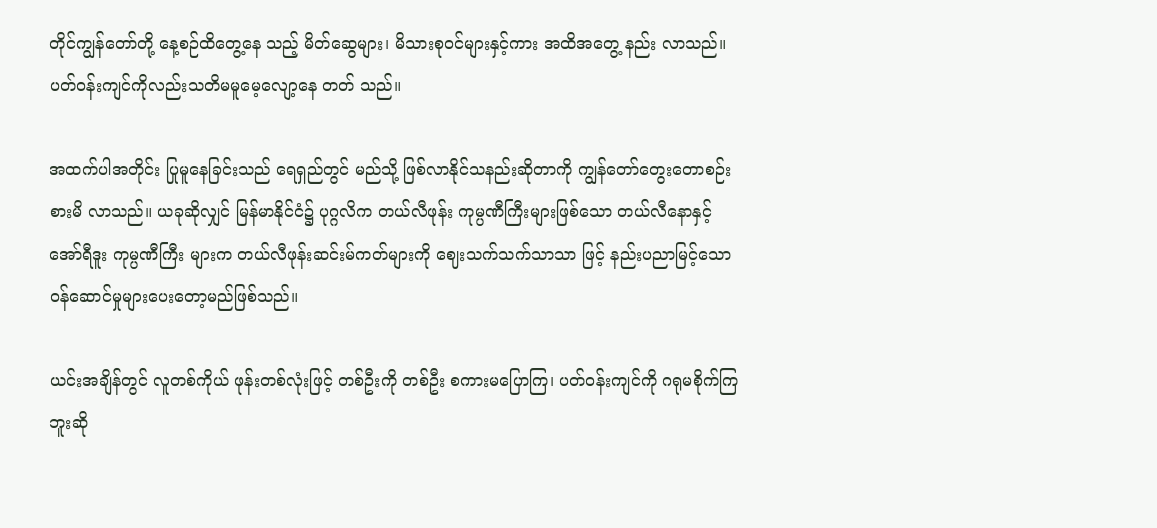တိုင်ကျွန်တော်တို့ နေ့စဉ်ထိတွေ့နေ သည့် မိတ်ဆွေများ၊ မိသားစုဝင်များနှင့်ကား အထိအတွေ့ နည်း လာသည်။ ပတ်ဝန်းကျင်ကိုလည်းသတိမမူမေ့လျော့နေ တတ် သည်။

အထက်ပါအတိုင်း ပြုမူနေခြင်းသည် ရေရှည်တွင် မည်သို့ ဖြစ်လာနိုင်သနည်းဆိုတာကို ကျွန်တော်တွေးတောစဉ်းစားမိ လာသည်။ ယခုဆိုလျှင် မြန်မာနိုင်ငံ၌ ပုဂ္ဂလိက တယ်လီဖုန်း ကုမ္ပဏီကြီးများဖြစ်သော တယ်လီနောနှင့် အော်ရီဒူး ကုမ္ပဏီကြီး များက တယ်လီဖုန်းဆင်းမ်ကတ်များကို ဈေးသက်သက်သာသာ ဖြင့် နည်းပညာမြင့်သော ဝန်ဆောင်မှုများပေးတော့မည်ဖြစ်သည်။

ယင်းအချိန်တွင် လူတစ်ကိုယ် ဖုန်းတစ်လုံးဖြင့် တစ်ဦးကို တစ်ဦး စကားမပြောကြ၊ ပတ်ဝန်းကျင်ကို ဂရုမစိုက်ကြဘူးဆို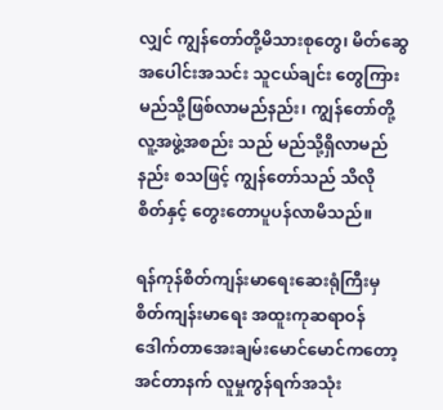လျှင် ကျွန်တော်တို့မိသားစုတွေ၊ မိတ်ဆွေအပေါင်းအသင်း သူငယ်ချင်း တွေကြား မည်သို့ဖြစ်လာမည်နည်း၊ ကျွန်တော်တို့ လူ့အဖွဲ့အစည်း သည် မည်သို့ရှိလာမည်နည်း စသဖြင့် ကျွန်တော်သည် သိလို စိတ်နှင့် တွေးတောပူပန်လာမိသည်။

ရန်ကုန်စိတ်ကျန်းမာရေးဆေးရုံကြီးမှ စိတ်ကျန်းမာရေး အထူးကုဆရာဝန် ဒေါက်တာအေးချမ်းမောင်မောင်ကတော့ အင်တာနက် လူမှုကွန်ရက်အသုံး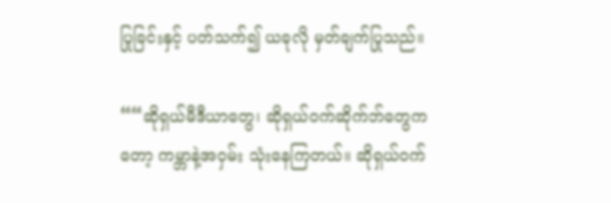ပြုခြင်းနှင့် ပတ်သက်၍ ယခုလို မှတ်ချက်ပြုသည်။

““ဆိုရှယ်မီဒီယာတွေ၊ ဆိုရှယ်ဝက်ဆိုက်ဘ်တွေကတော့ ကမ္ဘာနဲ့အဝှမ်း သုံးနေကြတယ်။ ဆိုရှယ်ဝက်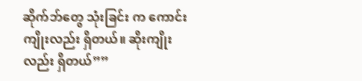ဆိုက်ဘ်တွေ သုံးခြင်း က ကောင်းကျိုးလည်း ရှိတယ်။ ဆိုးကျိုးလည်း ရှိတယ်””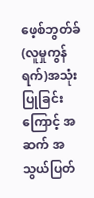ဖေ့စ်ဘွတ်ခ်(လူမှုကွန်ရက်)အသုံးပြုခြင်းကြောင့် အဆက် အသွယ်ပြတ်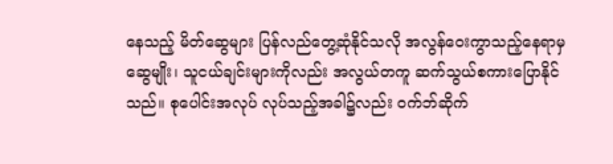နေသည့် မိတ်ဆွေများ ပြန်လည်တွေ့ဆုံနိုင်သလို အလွန်ဝေးကွာသည့်နေရာမှ ဆွေမျိုး၊ သူငယ်ချင်းများကိုလည်း အလွယ်တကူ ဆက်သွယ်စကားပြောနိုင်သည်။ စုပေါင်းအလုပ် လုပ်သည့်အခါ၌လည်း ဝက်ဘ်ဆိုက်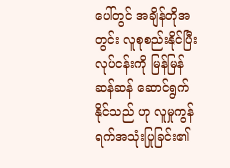ပေါ်တွင် အချိန်တိုအတွင်း လူစုစည်းနိုင်ပြီး လုပ်ငန်းကို မြန်မြန်ဆန်ဆန် ဆောင်ရွက်နိုင်သည် ဟု လူမှုကွန်ရက်အသုံးပြုခြင်း၏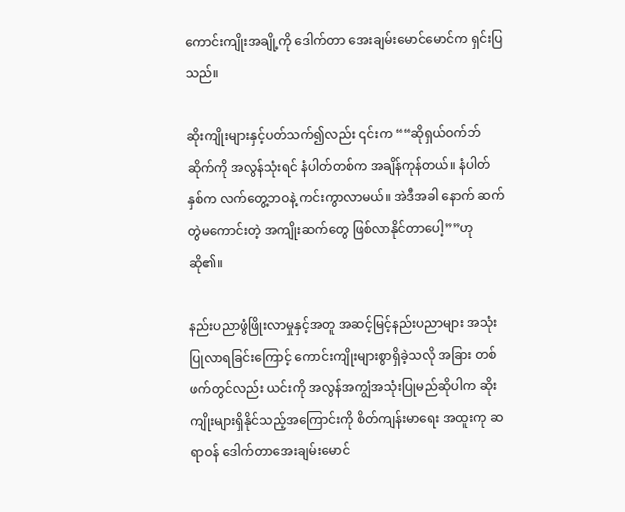ကောင်းကျိုးအချို့ကို ဒေါက်တာ အေးချမ်းမောင်မောင်က ရှင်းပြသည်။

ဆိုးကျိုးများနှင့်ပတ်သက်၍လည်း ၎င်းက ““ဆိုရှယ်ဝက်ဘ် ဆိုက်ကို အလွန်သုံးရင် နံပါတ်တစ်က အချိန်ကုန်တယ်။ နံပါတ် နှစ်က လက်တွေ့ဘဝနဲ့ ကင်းကွာလာမယ်။ အဲဒီအခါ နောက် ဆက်တွဲမကောင်းတဲ့ အကျိုးဆက်တွေ ဖြစ်လာနိုင်တာပေါ့””ဟု ဆို၏။

နည်းပညာဖွံဖြိုးလာမှုနှင့်အတူ အဆင့်မြင့်နည်းပညာများ အသုံးပြုလာရခြင်းကြောင့် ကောင်းကျိုးများစွာရှိခဲ့သလို အခြား တစ်ဖက်တွင်လည်း ယင်းကို အလွန်အကျွံအသုံးပြုမည်ဆိုပါက ဆိုးကျိုးများရှိနိုင်သည့်အကြောင်းကို စိတ်ကျန်းမာရေး အထူးကု ဆရာဝန် ဒေါက်တာအေးချမ်းမောင်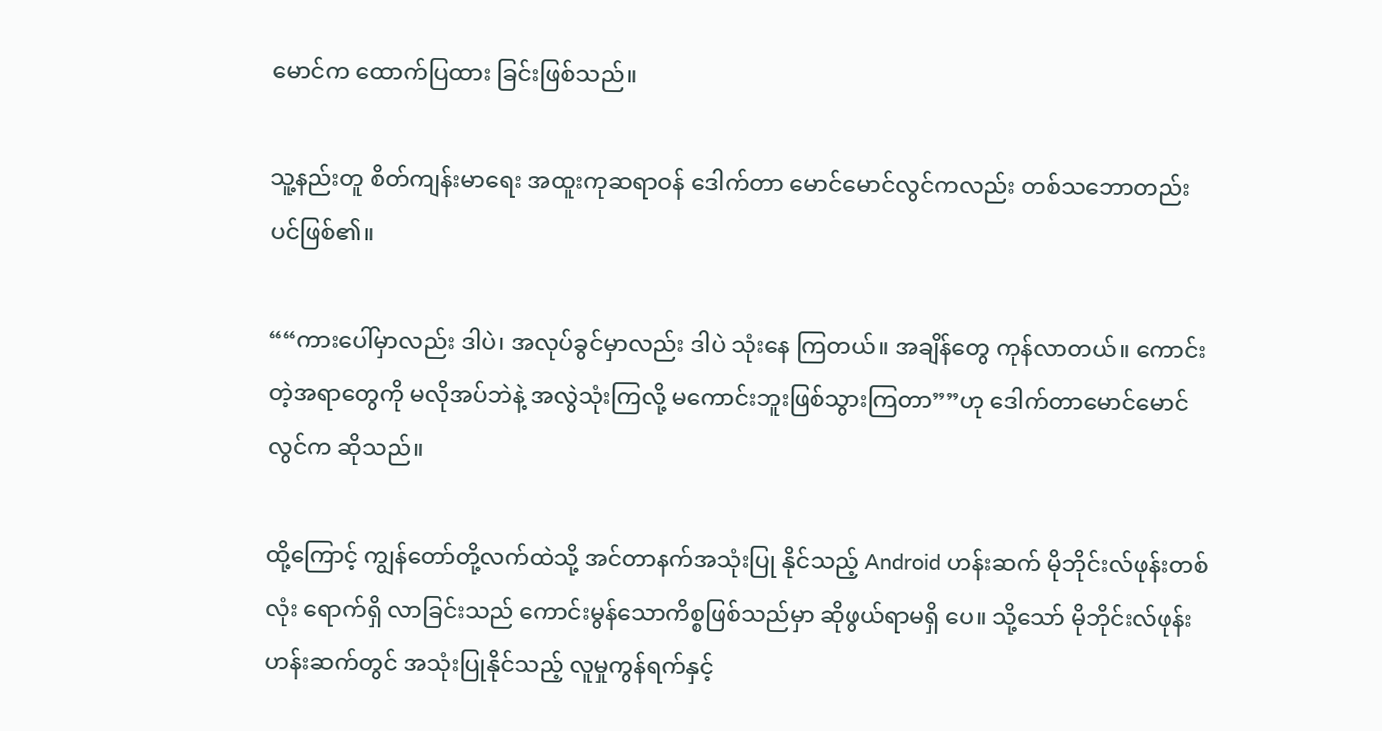မောင်က ထောက်ပြထား ခြင်းဖြစ်သည်။

သူ့နည်းတူ စိတ်ကျန်းမာရေး အထူးကုဆရာဝန် ဒေါက်တာ မောင်မောင်လွင်ကလည်း တစ်သဘောတည်းပင်ဖြစ်၏။

““ကားပေါ်မှာလည်း ဒါပဲ၊ အလုပ်ခွင်မှာလည်း ဒါပဲ သုံးနေ ကြတယ်။ အချိန်တွေ ကုန်လာတယ်။ ကောင်းတဲ့အရာတွေကို မလိုအပ်ဘဲနဲ့ အလွဲသုံးကြလို့ မကောင်းဘူးဖြစ်သွားကြတာ””ဟု ဒေါက်တာမောင်မောင်လွင်က ဆိုသည်။

ထို့ကြောင့် ကျွန်တော်တို့လက်ထဲသို့ အင်တာနက်အသုံးပြု နိုင်သည့် Android ဟန်းဆက် မိုဘိုင်းလ်ဖုန်းတစ်လုံး ရောက်ရှိ လာခြင်းသည် ကောင်းမွန်သောကိစ္စဖြစ်သည်မှာ ဆိုဖွယ်ရာမရှိ ပေ။ သို့သော် မိုဘိုင်းလ်ဖုန်းဟန်းဆက်တွင် အသုံးပြုနိုင်သည့် လူမှုကွန်ရက်နှင့်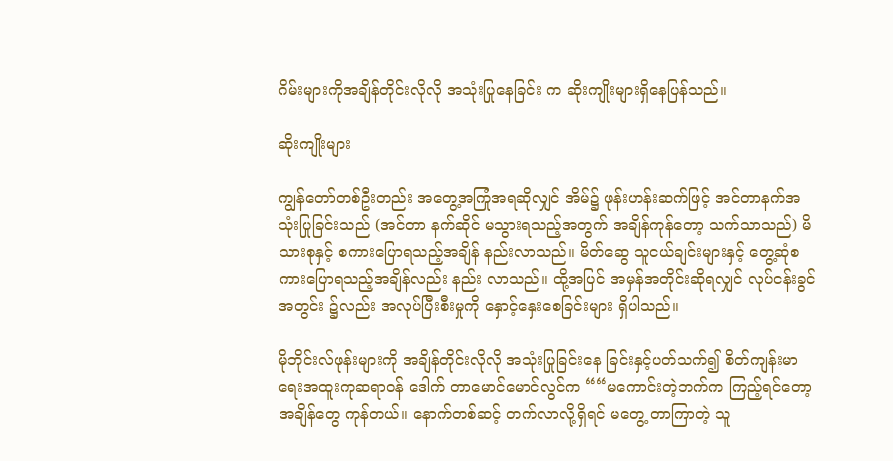ဂိမ်းများကိုအချိန်တိုင်းလိုလို အသုံးပြုနေခြင်း က ဆိုးကျိုးများရှိနေပြန်သည်။

ဆိုးကျိုးများ

ကျွန်တော်တစ်ဦးတည်း အတွေ့အကြုံအရဆိုလျှင် အိမ်၌ ဖုန်းဟန်းဆက်ဖြင့် အင်တာနက်အသုံးပြုခြင်းသည် (အင်တာ နက်ဆိုင် မသွားရသည့်အတွက် အချိန်ကုန်တော့ သက်သာသည်) မိသားစုနှင့် စကားပြောရသည့်အချိန် နည်းလာသည်။ မိတ်ဆွေ သူငယ်ချင်းများနှင့် တွေ့ဆုံစကားပြောရသည့်အချိန်လည်း နည်း လာသည်။ ထို့အပြင် အမှန်အတိုင်းဆိုရလျှင် လုပ်ငန်းခွင်အတွင်း ၌လည်း အလုပ်ပြီးစီးမှုကို နှောင့်နှေးစေခြင်းများ ရှိပါသည်။

မိုဘိုင်းလ်ဖုန်းများကို အချိန်တိုင်းလိုလို အသုံးပြုခြင်းနေ ခြင်းနှင့်ပတ်သက်၍ စိတ်ကျန်းမာရေးအထူးကုဆရာဝန် ဒေါက် တာမောင်မောင်လွင်က ““မကောင်းတဲ့ဘက်က ကြည့်ရင်တော့ အချိန်တွေ ကုန်တယ်။ နောက်တစ်ဆင့် တက်လာလို့ရှိရင် မတွေ့ တာကြာတဲ့ သူ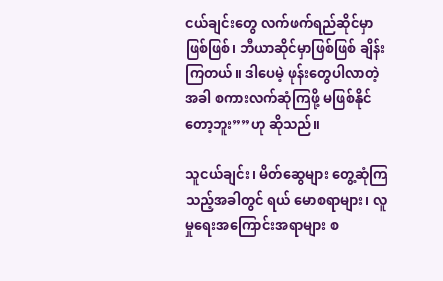ငယ်ချင်းတွေ လက်ဖက်ရည်ဆိုင်မှာ ဖြစ်ဖြစ်၊ ဘီယာဆိုင်မှာဖြစ်ဖြစ် ချိန်းကြတယ်။ ဒါပေမဲ့ ဖုန်းတွေပါလာတဲ့ အခါ စကားလက်ဆုံကြဖို့ မဖြစ်နိုင်တော့ဘူး””ဟု ဆိုသည်။

သူငယ်ချင်း၊ မိတ်ဆွေများ တွေ့ဆုံကြသည့်အခါတွင် ရယ် မောစရာများ၊ လူမှုရေးအကြောင်းအရာများ စ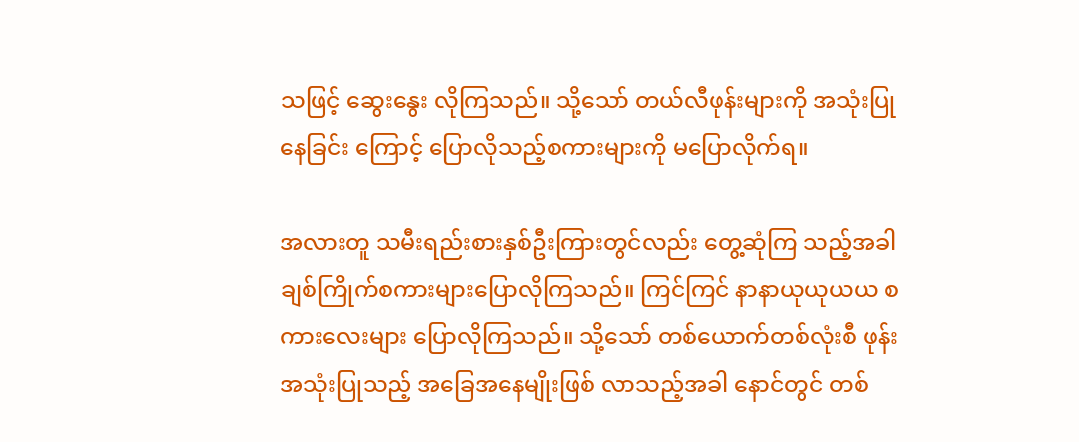သဖြင့် ဆွေးနွေး လိုကြသည်။ သို့သော် တယ်လီဖုန်းများကို အသုံးပြုနေခြင်း ကြောင့် ပြောလိုသည့်စကားများကို မပြောလိုက်ရ။

အလားတူ သမီးရည်းစားနှစ်ဦးကြားတွင်လည်း တွေ့ဆုံကြ သည့်အခါ ချစ်ကြိုက်စကားများပြောလိုကြသည်။ ကြင်ကြင် နာနာယုယုယယ စကားလေးများ ပြောလိုကြသည်။ သို့သော် တစ်ယောက်တစ်လုံးစီ ဖုန်းအသုံးပြုသည့် အခြေအနေမျိုးဖြစ် လာသည့်အခါ နောင်တွင် တစ်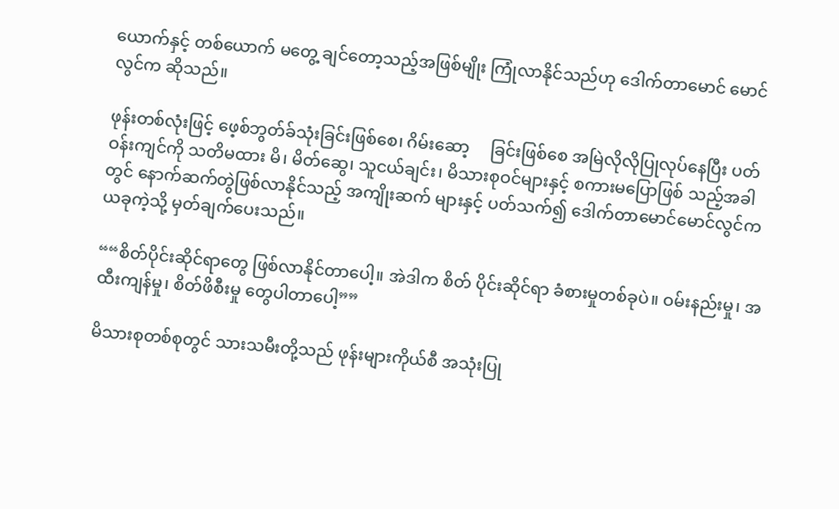ယောက်နှင့် တစ်ယောက် မတွေ့ ချင်တော့သည့်အဖြစ်မျိုး ကြုံလာနိုင်သည်ဟု ဒေါက်တာမောင် မောင်လွင်က ဆိုသည်။

ဖုန်းတစ်လုံးဖြင့် ဖေ့စ်ဘွတ်ခ်သုံးခြင်းဖြစ်စေ၊ ဂိမ်းဆော့     ခြင်းဖြစ်စေ အမြဲလိုလိုပြုလုပ်နေပြီး ပတ်ဝန်းကျင်ကို သတိမထား မိ၊ မိတ်ဆွေ၊ သူငယ်ချင်း၊ မိသားစုဝင်များနှင့် စကားမပြောဖြစ် သည့်အခါတွင် နောက်ဆက်တွဲဖြစ်လာနိုင်သည့် အကျိုးဆက် များနှင့် ပတ်သက်၍ ဒေါက်တာမောင်မောင်လွင်က ယခုကဲ့သို့ မှတ်ချက်ပေးသည်။

““စိတ်ပိုင်းဆိုင်ရာတွေ ဖြစ်လာနိုင်တာပေါ့။ အဲဒါက စိတ် ပိုင်းဆိုင်ရာ ခံစားမှုတစ်ခုပဲ။ ဝမ်းနည်းမှု၊ အထီးကျန်မှု၊ စိတ်ဖိစီးမှု တွေပါတာပေါ့””

မိသားစုတစ်စုတွင် သားသမီးတို့သည် ဖုန်းများကိုယ်စီ အသုံးပြု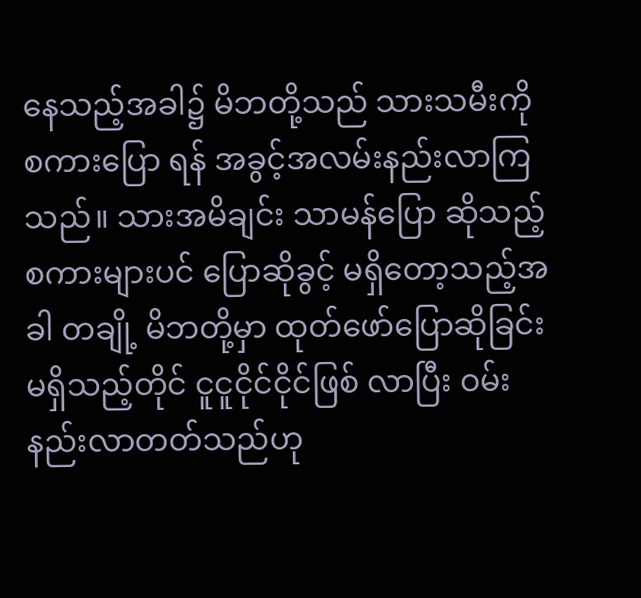နေသည့်အခါ၌ မိဘတို့သည် သားသမီးကို စကားပြော ရန် အခွင့်အလမ်းနည်းလာကြသည်။ သားအမိချင်း သာမန်ပြော ဆိုသည့် စကားများပင် ပြောဆိုခွင့် မရှိတော့သည့်အခါ တချို့ မိဘတို့မှာ ထုတ်ဖော်ပြောဆိုခြင်း မရှိသည့်တိုင် ငူငူငိုင်ငိုင်ဖြစ် လာပြီး ဝမ်းနည်းလာတတ်သည်ဟု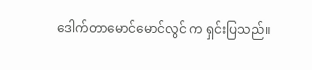ဒေါက်တာမောင်မောင်လွင် က ရှင်းပြသည်။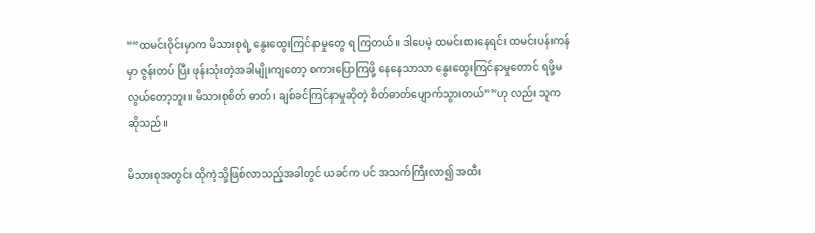““ထမင်းဝိုင်းမှာက မိသားစုရဲ့ နွေးထွေးကြင်နာမှုတွေ ရ ကြတယ်။ ဒါပေမဲ့ ထမင်းစားနေရင်း ထမင်းပန်းကန်မှာ ဇွန်းတပ် ပြီး ဖုန်းသုံးတဲ့အခါမျိုးကျတော့ စကားပြောကြဖို့ နေနေသာသာ နွေးထွေးကြင်နာမှုတောင် ရဖို့မလွယ်တော့ဘူး။ မိသားစုစိတ် ဓာတ်၊ ချစ်ခင်ကြင်နာမှုဆိုတဲ့ စိတ်ဓာတ်ပျောက်သွားတယ်””ဟု လည်း သူက ဆိုသည်။

မိသားစုအတွင်း ထိုကဲ့သို့ဖြစ်လာသည့်အခါတွင် ယခင်က ပင် အသက်ကြီးလာ၍ အထီး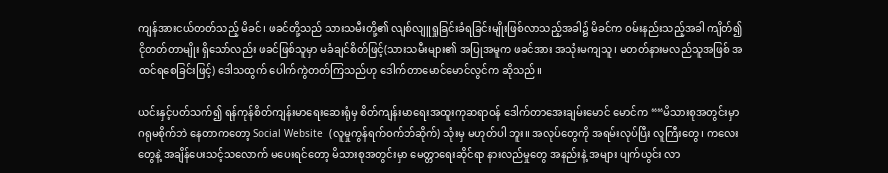ကျန်အားငယ်တတ်သည့် မိခင်၊ ဖခင်တို့သည် သားသမီးတို့၏ လျစ်လျူရှုခြင်းခံရခြင်းမျိုးဖြစ်လာသည့်အခါ၌ မိခင်က ဝမ်းနည်းသည့်အခါ ကျိတ်၍ ငိုတတ်တာမျိုး ရှိသော်လည်း ဖခင်ဖြစ်သူမှာ မခံချင်စိတ်ဖြင့်(သားသမီးများ၏ အပြုအမူက ဖခင်အား အသုံးမကျသူ၊ မတတ်နားမလည်သူအဖြစ် အထင်ရစေခြင်းဖြင့်) ဒေါသထွက် ပေါက်ကွဲတတ်ကြသည်ဟု ဒေါက်တာမောင်မောင်လွင်က ဆိုသည်။

ယင်းနှင့်ပတ်သက်၍ ရန်ကုန်စိတ်ကျန်းမာရေးဆေးရုံမှ စိတ်ကျန်းမာရေးအထူးကုဆရာဝန် ဒေါက်တာအေးချမ်းမောင် မောင်က ““မိသားစုအတွင်းမှာ ဂရုမစိုက်ဘဲ နေတာကတော့ Social Website  (လူမှုကွန်ရက်ဝက်ဘ်ဆိုက်) သုံးမှ မဟုတ်ပါ ဘူး။ အလုပ်တွေကို အရမ်းလုပ်ပြီး လူကြီးတွေ၊ ကလေးတွေနဲ့ အချိန်ပေးသင့်သလောက် မပေးရင်တော့ မိသားစုအတွင်းမှာ မေတ္တာရေးဆိုင်ရာ နားလည်မှုတွေ အနည်းနဲ့ အများ ပျက်ယွင်း လာ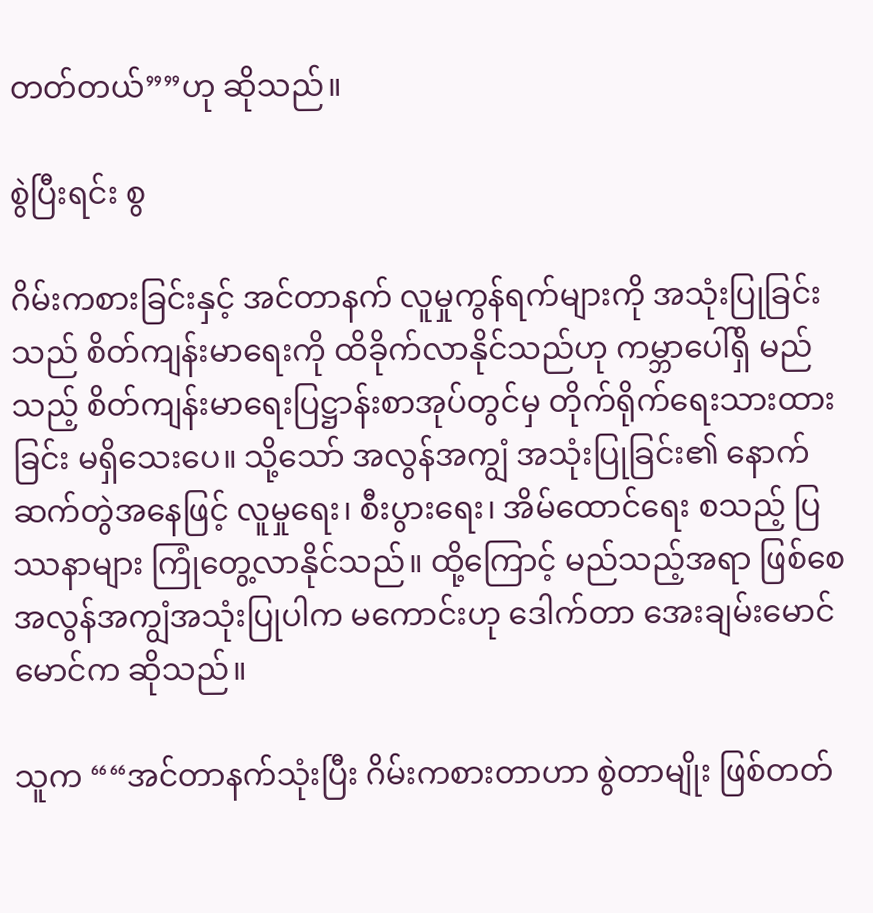တတ်တယ်””ဟု ဆိုသည်။

စွဲပြီးရင်း စွ

ဂိမ်းကစားခြင်းနှင့် အင်တာနက် လူမှုကွန်ရက်များကို အသုံးပြုခြင်းသည် စိတ်ကျန်းမာရေးကို ထိခိုက်လာနိုင်သည်ဟု ကမ္ဘာပေါ်ရှိ မည်သည့် စိတ်ကျန်းမာရေးပြဋ္ဌာန်းစာအုပ်တွင်မှ တိုက်ရိုက်ရေးသားထားခြင်း မရှိသေးပေ။ သို့သော် အလွန်အကျွံ အသုံးပြုခြင်း၏ နောက်ဆက်တွဲအနေဖြင့် လူမှုရေး၊ စီးပွားရေး၊ အိမ်ထောင်ရေး စသည့် ပြဿနာများ ကြုံတွေ့လာနိုင်သည်။ ထို့ကြောင့် မည်သည့်အရာ ဖြစ်စေ အလွန်အကျွံအသုံးပြုပါက မကောင်းဟု ဒေါက်တာ အေးချမ်းမောင်မောင်က ဆိုသည်။

သူက ““အင်တာနက်သုံးပြီး ဂိမ်းကစားတာဟာ စွဲတာမျိုး ဖြစ်တတ်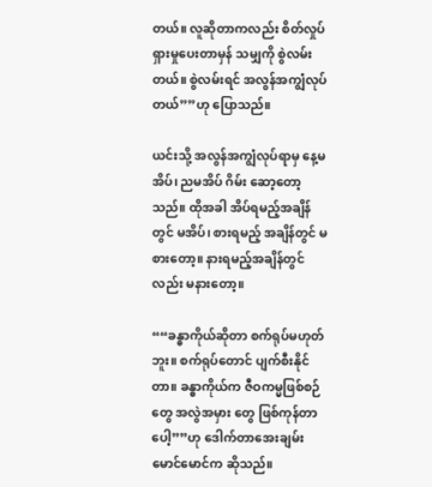တယ်။ လူဆိုတာကလည်း စိတ်လှုပ်ရှားမှုပေးတာမှန် သမျှကို စွဲလမ်းတယ်။ စွဲလမ်းရင် အလွန်အကျွံလုပ်တယ်””ဟု ပြောသည်။

ယင်းသို့ အလွန်အကျွံလုပ်ရာမှ နေ့မအိပ်၊ ညမအိပ် ဂိမ်း ဆော့တော့သည်။ ထိုအခါ အိပ်ရမည့်အချိန်တွင် မအိပ်၊ စားရမည့် အချိန်တွင် မစားတော့။ နားရမည့်အချိန်တွင်လည်း မနားတော့။

““ခန္ဓာကိုယ်ဆိုတာ စက်ရုပ်မဟုတ်ဘူး။ စက်ရုပ်တောင် ပျက်စီးနိုင်တာ။ ခန္ဓာကိုယ်က ဇီဝကမ္မဖြစ်စဉ်တွေ အလွဲအမှား တွေ ဖြစ်ကုန်တာပေါ့””ဟု ဒေါက်တာအေးချမ်းမောင်မောင်က ဆိုသည်။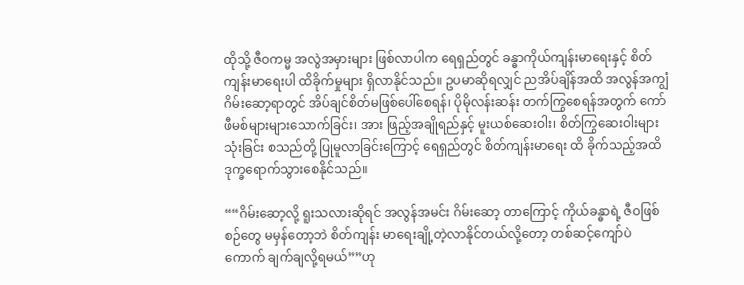ထိုသို့ ဇီဝကမ္မ အလွဲအမှားများ ဖြစ်လာပါက ရေရှည်တွင် ခန္ဓာကိုယ်ကျန်းမာရေးနှင့် စိတ်ကျန်းမာရေးပါ ထိခိုက်မှုများ ရှိလာနိုင်သည်။ ဥပမာဆိုရလျှင် ညအိပ်ချိန်အထိ အလွန်အကျွံ ဂိမ်းဆော့ရာတွင် အိပ်ချင်စိတ်မဖြစ်ပေါ်စေရန်၊ ပိုမိုလန်းဆန်း တက်ကြွစေရန်အတွက် ကော်ဖီမစ်များများသောက်ခြင်း၊ အား ဖြည့်အချိုရည်နှင့် မူးယစ်ဆေးဝါး၊ စိတ်ကြွဆေးဝါးများသုံးခြင်း စသည်တို့ ပြုမူလာခြင်းကြောင့် ရေရှည်တွင် စိတ်ကျန်းမာရေး ထိ ခိုက်သည့်အထိ ဒုက္ခရောက်သွားစေနိုင်သည်။

““ဂိမ်းဆော့လို့ ရူးသလားဆိုရင် အလွန်အမင်း ဂိမ်းဆော့ တာကြောင့် ကိုယ်ခန္ဓာရဲ့ ဇီဝဖြစ်စဉ်တွေ မမှန်တော့ဘဲ စိတ်ကျန်း မာရေးချို့တဲ့လာနိုင်တယ်လို့တော့ တစ်ဆင့်ကျော်ပဲ ကောက် ချက်ချလို့ရမယ်””ဟု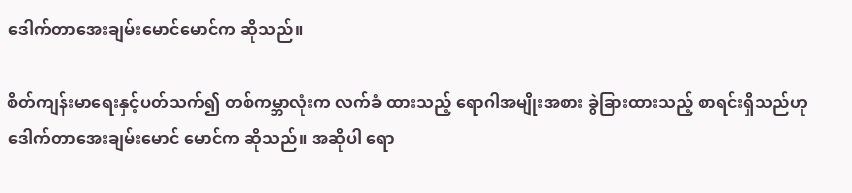ဒေါက်တာအေးချမ်းမောင်မောင်က ဆိုသည်။

စိတ်ကျန်းမာရေးနှင့်ပတ်သက်၍ တစ်ကမ္ဘာလုံးက လက်ခံ ထားသည့် ရောဂါအမျိုးအစား ခွဲခြားထားသည့် စာရင်းရှိသည်ဟု ဒေါက်တာအေးချမ်းမောင် မောင်က ဆိုသည်။ အဆိုပါ ရော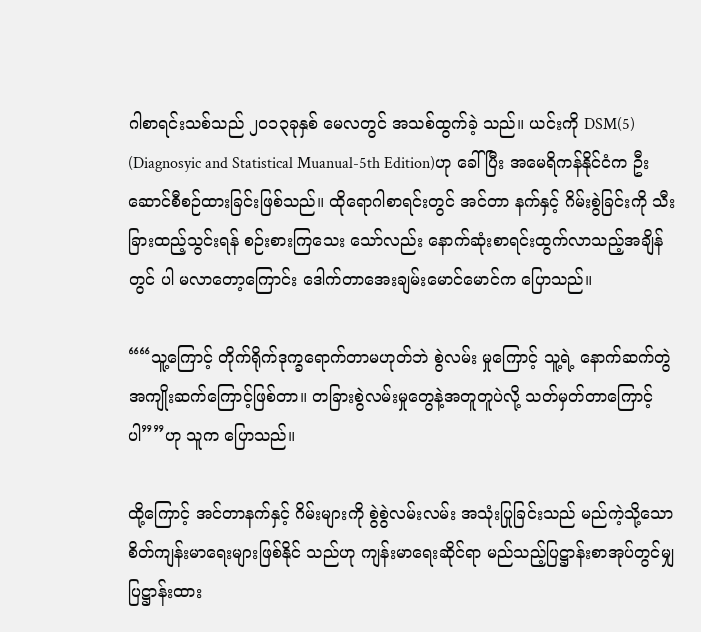ဂါစာရင်းသစ်သည် ၂၀၁၃ခုနှစ် မေလတွင် အသစ်ထွက်ခဲ့ သည်။ ယင်းကို DSM(5) (Diagnosyic and Statistical Muanual-5th Edition)ဟု ခေါ်ပြီး အမေရိကန်နိုင်ငံက ဦး ဆောင်စီစဉ်ထားခြင်းဖြစ်သည်။ ထိုရောဂါစာရင်းတွင် အင်တာ နက်နှင့် ဂိမ်းစွဲခြင်းကို သီးခြားထည့်သွင်းရန် စဉ်းစားကြသေး သော်လည်း နောက်ဆုံးစာရင်းထွက်လာသည့်အချိန်တွင် ပါ မလာတော့ကြောင်း ဒေါက်တာအေးချမ်းမောင်မောင်က ပြောသည်။

““သူ့ကြောင့် တိုက်ရိုက်ဒုက္ခရောက်တာမဟုတ်ဘဲ စွဲလမ်း မှုကြောင့် သူ့ရဲ့ နောက်ဆက်တွဲ အကျိုးဆက်ကြောင့်ဖြစ်တာ။ တခြားစွဲလမ်းမှုတွေနဲ့အတူတူပဲလို့ သတ်မှတ်တာကြောင့်ပါ””ဟု သူက ပြောသည်။

ထို့ကြောင့် အင်တာနက်နှင့် ဂိမ်းများကို စွဲစွဲလမ်းလမ်း အသုံးပြုခြင်းသည် မည်ကဲ့သို့သော စိတ်ကျန်းမာရေးများဖြစ်နိုင် သည်ဟု ကျန်းမာရေးဆိုင်ရာ မည်သည့်ပြဋ္ဌာန်းစာအုပ်တွင်မျှ ပြဋ္ဌာန်းထား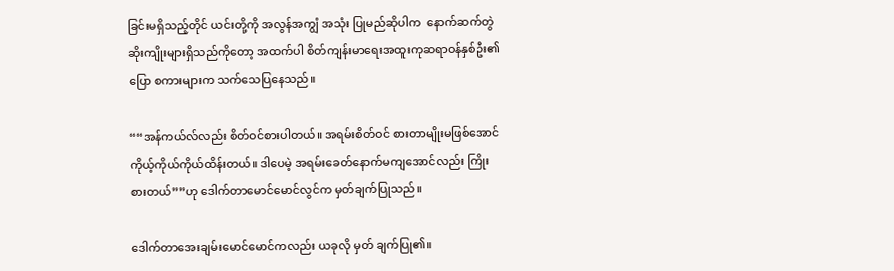ခြင်းမရှိသည့်တိုင် ယင်းတို့ကို အလွန်အကျွံ အသုံး ပြုမည်ဆိုပါက  နောက်ဆက်တွဲဆိုးကျိုးများရှိသည်ကိုတော့ အထက်ပါ စိတ်ကျန်းမာရေးအထူးကုဆရာဝန်နှစ်ဦး၏ ပြော စကားများက သက်သေပြနေသည်။

““အန်ကယ်လ်လည်း စိတ်ဝင်စားပါတယ်။ အရမ်းစိတ်ဝင် စားတာမျိုးမဖြစ်အောင် ကိုယ့်ကိုယ်ကိုယ်ထိန်းတယ်။ ဒါပေမဲ့ အရမ်းခေတ်နောက်မကျအောင်လည်း ကြိုးစားတယ်””ဟု ဒေါက်တာမောင်မောင်လွင်က မှတ်ချက်ပြုသည်။

ဒေါက်တာအေးချမ်းမောင်မောင်ကလည်း ယခုလို မှတ် ချက်ပြု၏။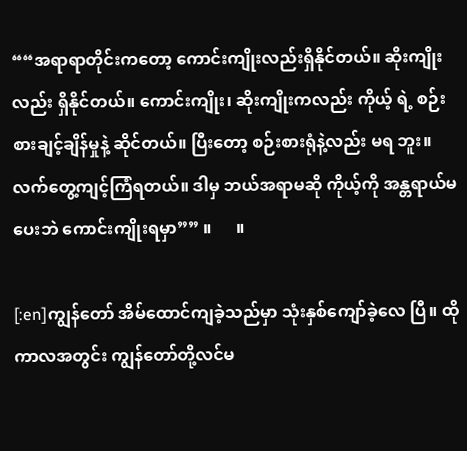““အရာရာတိုင်းကတော့ ကောင်းကျိုးလည်းရှိနိုင်တယ်။ ဆိုးကျိုးလည်း ရှိနိုင်တယ်။ ကောင်းကျိုး၊ ဆိုးကျိုးကလည်း ကိုယ့် ရဲ့ စဉ်းစားချင့်ချိန်မှုနဲ့ ဆိုင်တယ်။ ပြီးတော့ စဉ်းစားရုံနဲ့လည်း မရ ဘူး။ လက်တွေ့ကျင့်ကြံရတယ်။ ဒါမှ ဘယ်အရာမဆို ကိုယ့်ကို အန္တရာယ်မပေးဘဲ ကောင်းကျိုးရမှာ”” ။      ။

[:en]ကျွန်တော် အိမ်ထောင်ကျခဲ့သည်မှာ သုံးနှစ်ကျော်ခဲ့လေ ပြီ။ ထိုကာလအတွင်း ကျွန်တော်တို့လင်မ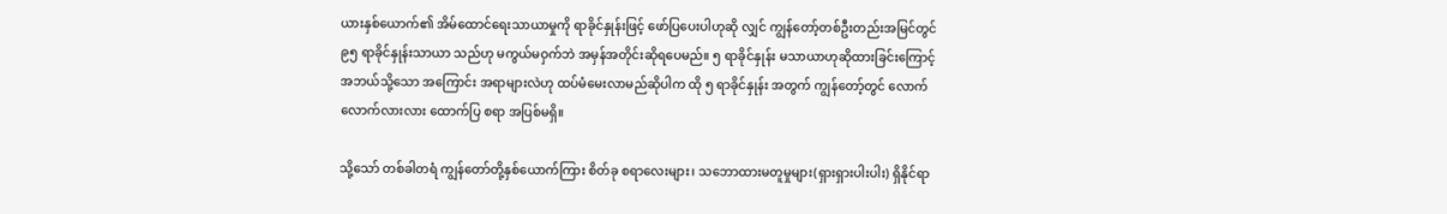ယားနှစ်ယောက်၏ အိမ်ထောင်ရေးသာယာမှုကို ရာခိုင်နှုန်းဖြင့် ဖော်ပြပေးပါဟုဆို လျှင် ကျွန်တော့်တစ်ဦးတည်းအမြင်တွင် ၉၅ ရာခိုင်နှုန်းသာယာ သည်ဟု မကွယ်မဝှက်ဘဲ အမှန်အတိုင်းဆိုရပေမည်။ ၅ ရာခိုင်နှုန်း မသာယာဟုဆိုထားခြင်းကြောင့် အဘယ်သို့သော အကြောင်း အရာများလဲဟု ထပ်မံမေးလာမည်ဆိုပါက ထို ၅ ရာခိုင်နှုန်း အတွက် ကျွန်တော့်တွင် လောက်လောက်လားလား ထောက်ပြ စရာ အပြစ်မရှိ။

သို့သော် တစ်ခါတရံ ကျွန်တော်တို့နှစ်ယောက်ကြား စိတ်ခု စရာလေးများ၊ သဘောထားမတူမှုများ(ရှားရှားပါးပါး) ရှိနိုင်ရာ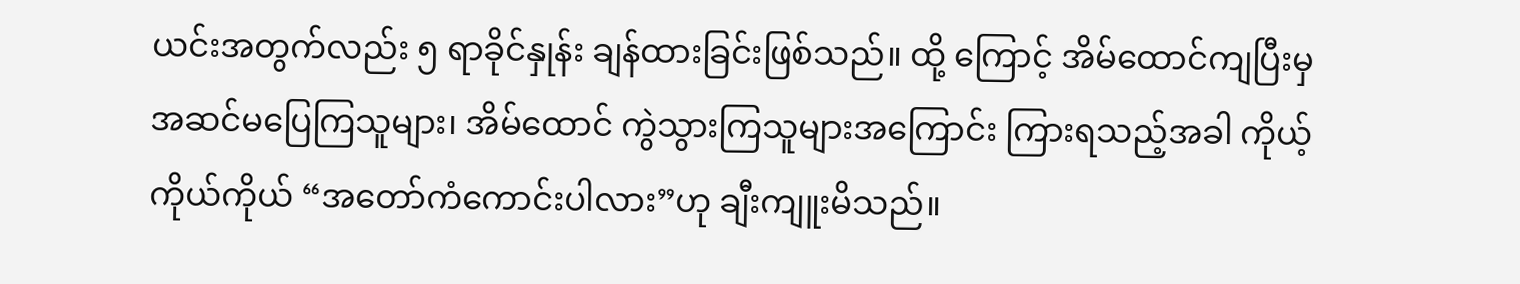ယင်းအတွက်လည်း ၅ ရာခိုင်နှုန်း ချန်ထားခြင်းဖြစ်သည်။ ထို့ ကြောင့် အိမ်ထောင်ကျပြီးမှ အဆင်မပြေကြသူများ၊ အိမ်ထောင် ကွဲသွားကြသူများအကြောင်း ကြားရသည့်အခါ ကိုယ့်ကိုယ်ကိုယ် “အတော်ကံကောင်းပါလား”ဟု ချီးကျူးမိသည်။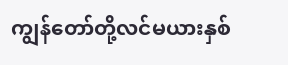ကျွန်တော်တို့လင်မယားနှစ်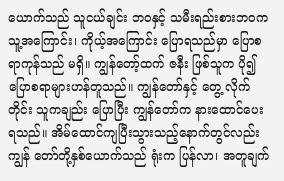ယောက်သည် သူငယ်ချင်း ဘဝနှင့် သမီးရည်းစားဘဝက သူ့အကြောင်း၊ ကိုယ့်အကြောင်း ပြောရသည်မှာ ပြောစရာကုန်သည် မရှိ။ ကျွန်တော့်ထက် ဇနီး ဖြစ်သူက ပို၍ ပြောစရာများဟန်တူသည်။ ကျွန်တော်နှင့် တွေ့ လိုက်တိုင်း သူကချည်း ပြောပြီး ကျွန်တော်က နားထောင်ပေး ရသည်။ အိမ်ထောင်ကျပြီးသွားသည့်နောက်တွင်လည်း ကျွန် တော်တို့နှစ်ယောက်သည် ရုံးက ပြန်လာ၊ အတူချက်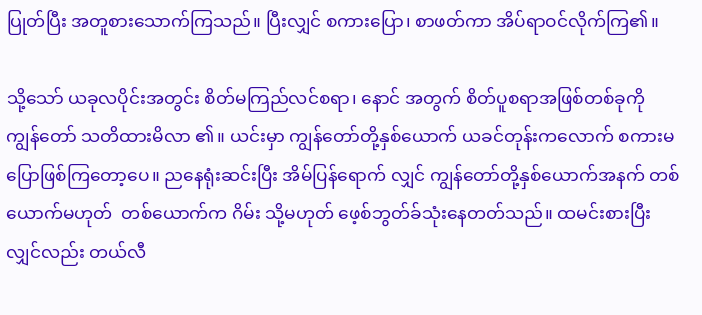ပြုတ်ပြီး အတူစားသောက်ကြသည်။ ပြီးလျှင် စကားပြော၊ စာဖတ်ကာ အိပ်ရာဝင်လိုက်ကြ၏။

သို့သော် ယခုလပိုင်းအတွင်း စိတ်မကြည်လင်စရာ၊ နောင် အတွက် စိတ်ပူစရာအဖြစ်တစ်ခုကို ကျွန်တော် သတိထားမိလာ ၏။ ယင်းမှာ ကျွန်တော်တို့နှစ်ယောက် ယခင်တုန်းကလောက် စကားမပြောဖြစ်ကြတော့ပေ။ ညနေရုံးဆင်းပြီး အိမ်ပြန်ရောက် လျှင် ကျွန်တော်တို့နှစ်ယောက်အနက် တစ်ယောက်မဟုတ်  တစ်ယောက်က ဂိမ်း သို့မဟုတ် ဖေ့စ်ဘွတ်ခ်သုံးနေတတ်သည်။ ထမင်းစားပြီးလျှင်လည်း တယ်လီ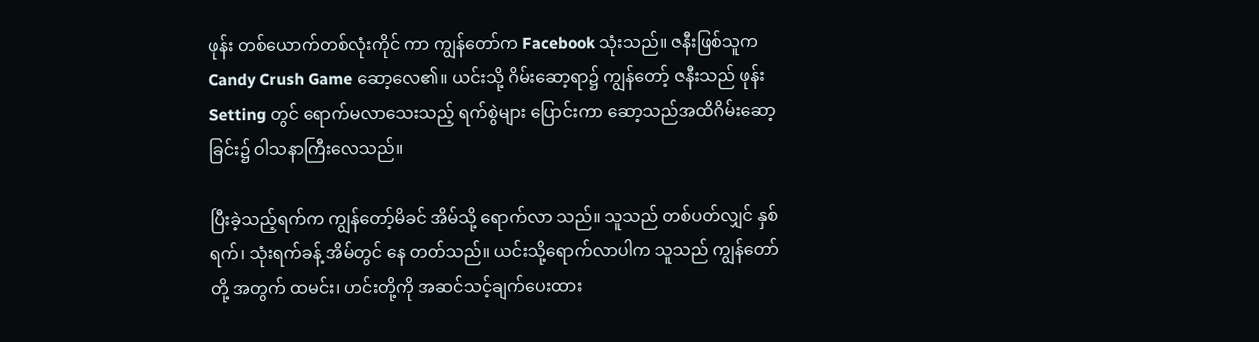ဖုန်း တစ်ယောက်တစ်လုံးကိုင် ကာ ကျွန်တော်က Facebook သုံးသည်။ ဇနီးဖြစ်သူက Candy Crush Game ဆော့လေ၏။ ယင်းသို့ ဂိမ်းဆော့ရာ၌ ကျွန်တော့် ဇနီးသည် ဖုန်း Setting တွင် ရောက်မလာသေးသည့် ရက်စွဲများ ပြောင်းကာ ဆော့သည်အထိဂိမ်းဆော့ခြင်း၌ ဝါသနာကြီးလေသည်။

ပြီးခဲ့သည့်ရက်က ကျွန်တော့်မိခင် အိမ်သို့ ရောက်လာ သည်။ သူသည် တစ်ပတ်လျှင် နှစ်ရက်၊ သုံးရက်ခန့် အိမ်တွင် နေ တတ်သည်။ ယင်းသို့ရောက်လာပါက သူသည် ကျွန်တော်တို့ အတွက် ထမင်း၊ ဟင်းတို့ကို အဆင်သင့်ချက်ပေးထား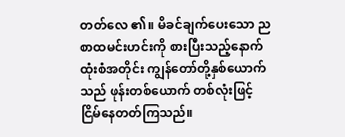တတ်လေ ၏။ မိခင်ချက်ပေးသော ညစာထမင်းဟင်းကို စားပြီးသည့်နောက် ထုံးစံအတိုင်း ကျွန်တော်တို့နှစ်ယောက်သည် ဖုန်းတစ်ယောက် တစ်လုံးဖြင့် ငြိမ်နေတတ်ကြသည်။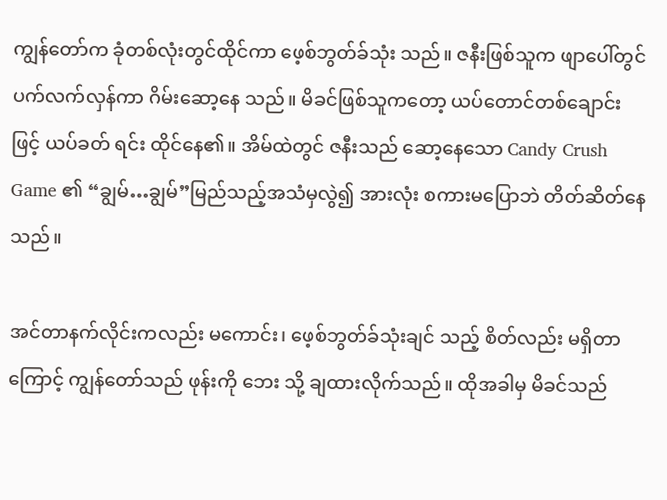ကျွန်တော်က ခုံတစ်လုံးတွင်ထိုင်ကာ ဖေ့စ်ဘွတ်ခ်သုံး သည်။ ဇနီးဖြစ်သူက ဖျာပေါ်တွင် ပက်လက်လှန်ကာ ဂိမ်းဆော့နေ သည်။ မိခင်ဖြစ်သူကတော့ ယပ်တောင်တစ်ချောင်းဖြင့် ယပ်ခတ် ရင်း ထိုင်နေ၏။ အိမ်ထဲတွင် ဇနီးသည် ဆော့နေသော Candy Crush Game ၏ “ချွမ်…ချွမ်”မြည်သည့်အသံမှလွဲ၍ အားလုံး စကားမပြောဘဲ တိတ်ဆိတ်နေသည်။

အင်တာနက်လိုင်းကလည်း မကောင်း၊ ဖေ့စ်ဘွတ်ခ်သုံးချင် သည့် စိတ်လည်း မရှိတာကြောင့် ကျွန်တော်သည် ဖုန်းကို ဘေး သို့ ချထားလိုက်သည်။ ထိုအခါမှ မိခင်သည်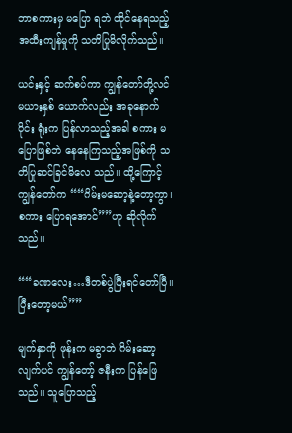ဘာစကားမှ မပြော ရဘဲ ထိုင်နေရသည့် အထီးကျန်မှုကို သတိပြုမိလိုက်သည်။

ယင်းနှင့် ဆက်စပ်ကာ ကျွန်တော်တို့လင်မယားနှစ် ယောက်လည်း အခုနောက်ပိုင်း ရုံးက ပြန်လာသည့်အခါ စကား မပြောဖြစ်ဘဲ နေနေကြသည့်အဖြစ်ကို သတိပြုဆင်ခြင်မိလေ သည်။ ထို့ကြောင့် ကျွန်တော်က ““ဂိမ်းမဆော့နဲ့တော့ကွာ၊ စကား ပြောရအောင်””ဟု ဆိုလိုက်သည်။

““ခဏလေး…ဒီတစ်ပွဲပြီးရင်တော်ပြီ။ ပြီးတော့မယ်””

မျက်နှာကို ဖုန်းက မခွာဘဲ ဂိမ်းဆော့လျက်ပင် ကျွန်တော့် ဇနီးက ပြန်ဖြေသည်။ သူပြောသည့်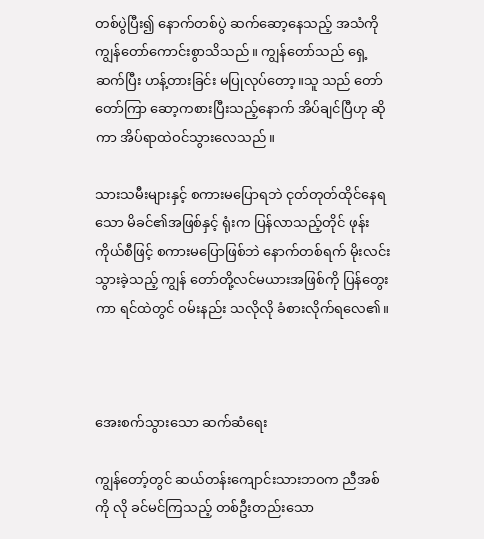တစ်ပွဲပြီး၍ နောက်တစ်ပွဲ ဆက်ဆော့နေသည့် အသံကို ကျွန်တော်ကောင်းစွာသိသည်။ ကျွန်တော်သည် ရှေ့ဆက်ပြီး ဟန့်တားခြင်း မပြုလုပ်တော့။သူ သည် တော်တော်ကြာ ဆော့ကစားပြီးသည့်နောက် အိပ်ချင်ပြီဟု ဆိုကာ အိပ်ရာထဲဝင်သွားလေသည်။

သားသမီးများနှင့် စကားမပြောရဘဲ ငုတ်တုတ်ထိုင်နေရ သော မိခင်၏အဖြစ်နှင့် ရုံးက ပြန်လာသည့်တိုင် ဖုန်းကိုယ်စီဖြင့် စကားမပြောဖြစ်ဘဲ နောက်တစ်ရက် မိုးလင်းသွားခဲ့သည့် ကျွန် တော်တို့လင်မယားအဖြစ်ကို ပြန်တွေးကာ ရင်ထဲတွင် ဝမ်းနည်း သလိုလို ခံစားလိုက်ရလေ၏။



အေးစက်သွားသော ဆက်ဆံရေး

ကျွန်တော့်တွင် ဆယ်တန်းကျောင်းသားဘဝက ညီအစ်ကို လို ခင်မင်ကြသည့် တစ်ဦးတည်းသော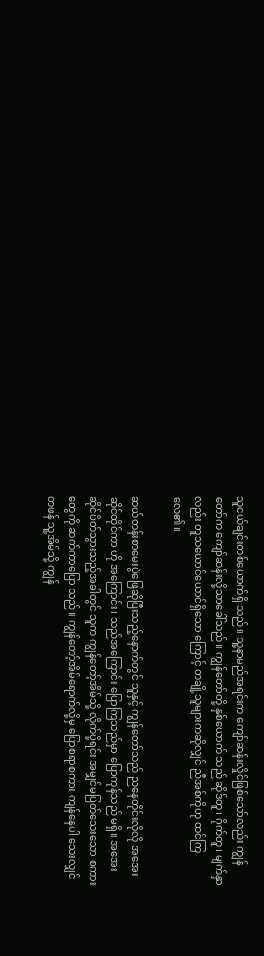သူငယ်ချင်းတစ်ယောက်ရှိ သည်။ သူ့နာမည်အရင်းက ကျော်ဆန်းလှိုင်ဖြစ်သော်လည်း ကျွန် တော်က ကျော်ဆန်းလို့သာခေါ်သည်။ ကျွန်တော်တို့ နှစ်ယောက် သည် ဆိုဒ်တူ၊ ဂိုက်တူ၊ မျက်နှာလည်း တူသယောင်ယောင်ရှိသော ကြောင့် တချို့သူများကဆိုလျှင် ညီအစ်ကိုဟု ထင်ကြလေ၏။

ဆယ်တန်းစာမေးပွဲဖြေဆိုပြီးသည့်နောက်တွင် သူနှင့် ကျွန်တော်သည် ညနေတိုင်းလိုလို အအေးဆိုင်ထိုင်ကာ ဟို အကြောင်း၊ သည်အကြောင်း ပြောကြသည်မှာ ပြောကုန်သည် မရှိ။ အအေးဆိုင်ပိတ်သွားသည့်အခါတွင် သူက ကျွန်တော့်အိမ်သို့ လိုက်ပို့ရင်း အမျှင်မပြတ်သေးသော စကားတွေကို ဆက်ကာပြော သည်။ ကျွန်တော့်အိမ်ရောက်လို့မှ ပြောစရာစကား ကျန်နေပါ သေးလျှင် တဖန် သူ့အိမ်သို့ ကျွန်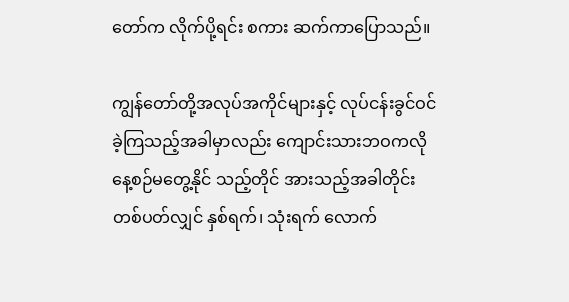တော်က လိုက်ပို့ရင်း စကား ဆက်ကာပြောသည်။

ကျွန်တော်တို့အလုပ်အကိုင်များနှင့် လုပ်ငန်းခွင်ဝင်ခဲ့ကြသည့်အခါမှာလည်း ကျောင်းသားဘဝကလို နေ့စဉ်မတွေ့နိုင် သည့်တိုင် အားသည့်အခါတိုင်း တစ်ပတ်လျှင် နှစ်ရက်၊ သုံးရက် လောက်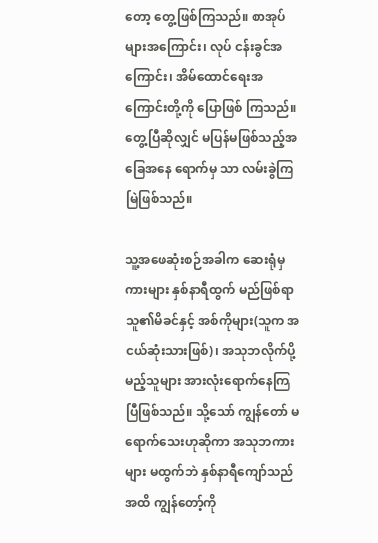တော့ တွေ့ဖြစ်ကြသည်။ စာအုပ်များအကြောင်း၊ လုပ် ငန်းခွင်အကြောင်း၊ အိမ်ထောင်ရေးအကြောင်းတို့ကို ပြောဖြစ် ကြသည်။ တွေ့ပြီဆိုလျှင် မပြန်မဖြစ်သည့်အခြေအနေ ရောက်မှ သာ လမ်းခွဲကြမြဲဖြစ်သည်။

သူ့အဖေဆုံးစဉ်အခါက ဆေးရုံမှ ကားများ နှစ်နာရီထွက် မည်ဖြစ်ရာ သူ၏မိခင်နှင့် အစ်ကိုများ(သူက အငယ်ဆုံးသားဖြစ်)၊ အသုဘလိုက်ပို့မည့်သူများ အားလုံးရောက်နေကြပြီဖြစ်သည်။ သို့သော် ကျွန်တော် မရောက်သေးဟုဆိုကာ အသုဘကားများ မထွက်ဘဲ နှစ်နာရီကျော်သည်အထိ ကျွန်တော့်ကို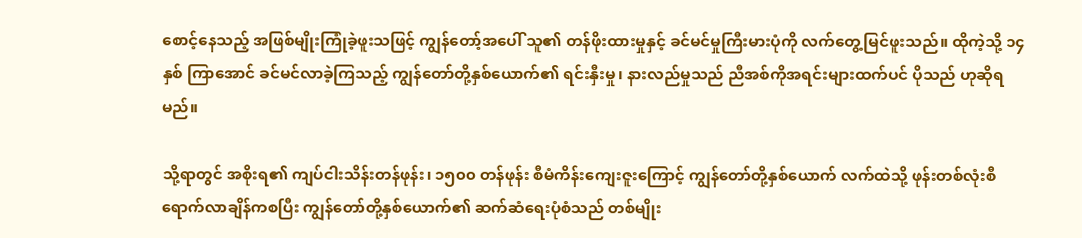စောင့်နေသည့် အဖြစ်မျိုးကြုံခဲ့ဖူးသဖြင့် ကျွန်တော့်အပေါ် သူ၏ တန်ဖိုးထားမှုနှင့် ခင်မင်မှုကြီးမားပုံကို လက်တွေ့မြင်ဖူးသည်။ ထိုကဲ့သို့ ၁၄ နှစ် ကြာအောင် ခင်မင်လာခဲ့ကြသည့် ကျွန်တော်တို့နှစ်ယောက်၏ ရင်းနှီးမှု၊ နားလည်မှုသည် ညီအစ်ကိုအရင်းများထက်ပင် ပိုသည် ဟုဆိုရမည်။

သို့ရာတွင် အစိုးရ၏ ကျပ်ငါးသိန်းတန်ဖုန်း၊ ၁၅၀၀ တန်ဖုန်း စီမံကိန်းကျေးဇူးကြောင့် ကျွန်တော်တို့နှစ်ယောက် လက်ထဲသို့ ဖုန်းတစ်လုံးစီ ရောက်လာချိန်ကစပြီး ကျွန်တော်တို့နှစ်ယောက်၏ ဆက်ဆံရေးပုံစံသည် တစ်မျိုး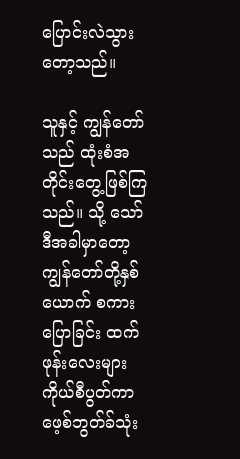ပြောင်းလဲသွားတော့သည်။

သူနှင့် ကျွန်တော်သည် ထုံးစံအတိုင်းတွေ့ဖြစ်ကြသည်။ သို့ သော် ဒီအခါမှာတော့ ကျွန်တော်တို့နှစ်ယောက် စကားပြောခြင်း ထက် ဖုန်းလေးများ ကိုယ်စီပွတ်ကာ ဖေ့စ်ဘွတ်ခ်သုံး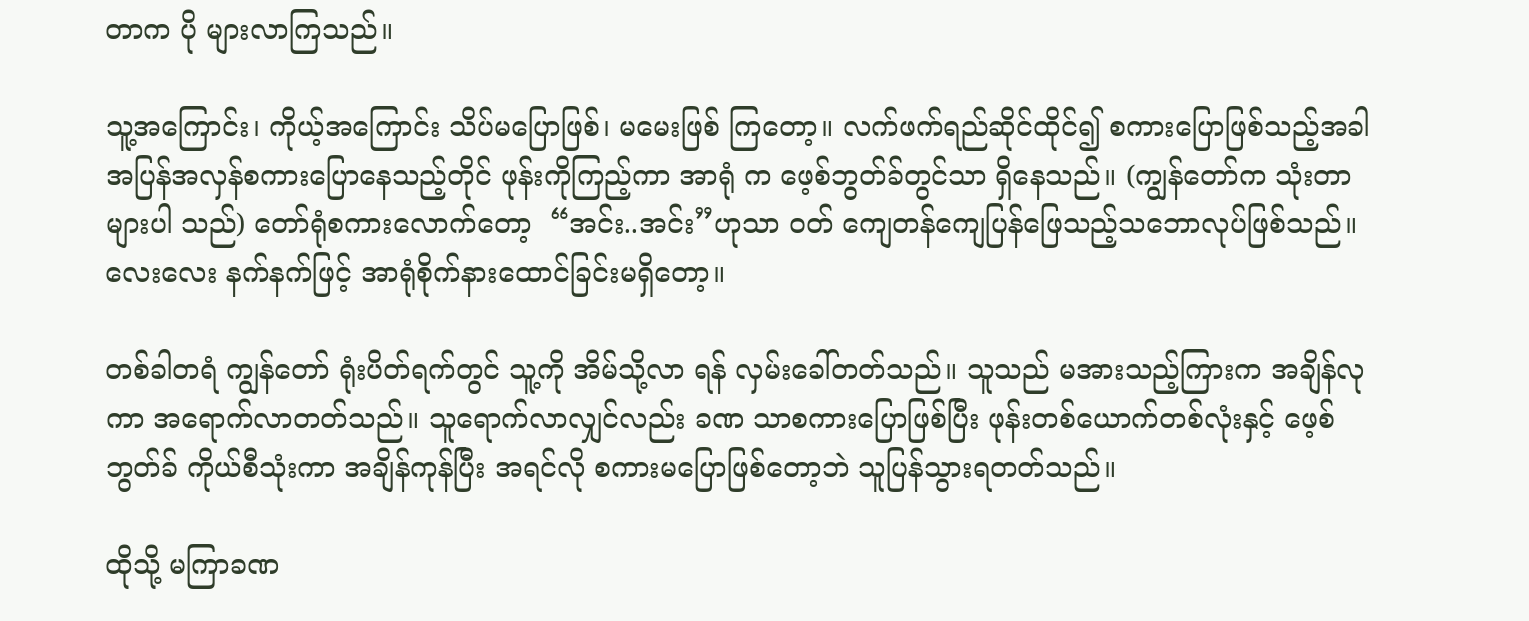တာက ပို များလာကြသည်။

သူ့အကြောင်း၊ ကိုယ့်အကြောင်း သိပ်မပြောဖြစ်၊ မမေးဖြစ် ကြတော့။ လက်ဖက်ရည်ဆိုင်ထိုင်၍ စကားပြောဖြစ်သည့်အခါ အပြန်အလှန်စကားပြောနေသည့်တိုင် ဖုန်းကိုကြည့်ကာ အာရုံ က ဖေ့စ်ဘွတ်ခ်တွင်သာ ရှိနေသည်။ (ကျွန်တော်က သုံးတာများပါ သည်) တော်ရုံစကားလောက်တော့  “အင်း..အင်း”ဟုသာ ဝတ် ကျေတန်ကျေပြန်ဖြေသည့်သဘောလုပ်ဖြစ်သည်။ လေးလေး နက်နက်ဖြင့် အာရုံစိုက်နားထောင်ခြင်းမရှိတော့။

တစ်ခါတရံ ကျွန်တော် ရုံးပိတ်ရက်တွင် သူ့ကို အိမ်သို့လာ ရန် လှမ်းခေါ်တတ်သည်။ သူသည် မအားသည့်ကြားက အချိန်လု ကာ အရောက်လာတတ်သည်။ သူရောက်လာလျှင်လည်း ခဏ သာစကားပြောဖြစ်ပြီး ဖုန်းတစ်ယောက်တစ်လုံးနှင့် ဖေ့စ်ဘွတ်ခ် ကိုယ်စီသုံးကာ အချိန်ကုန်ပြီး အရင်လို စကားမပြောဖြစ်တော့ဘဲ သူပြန်သွားရတတ်သည်။

ထိုသို့ မကြာခဏ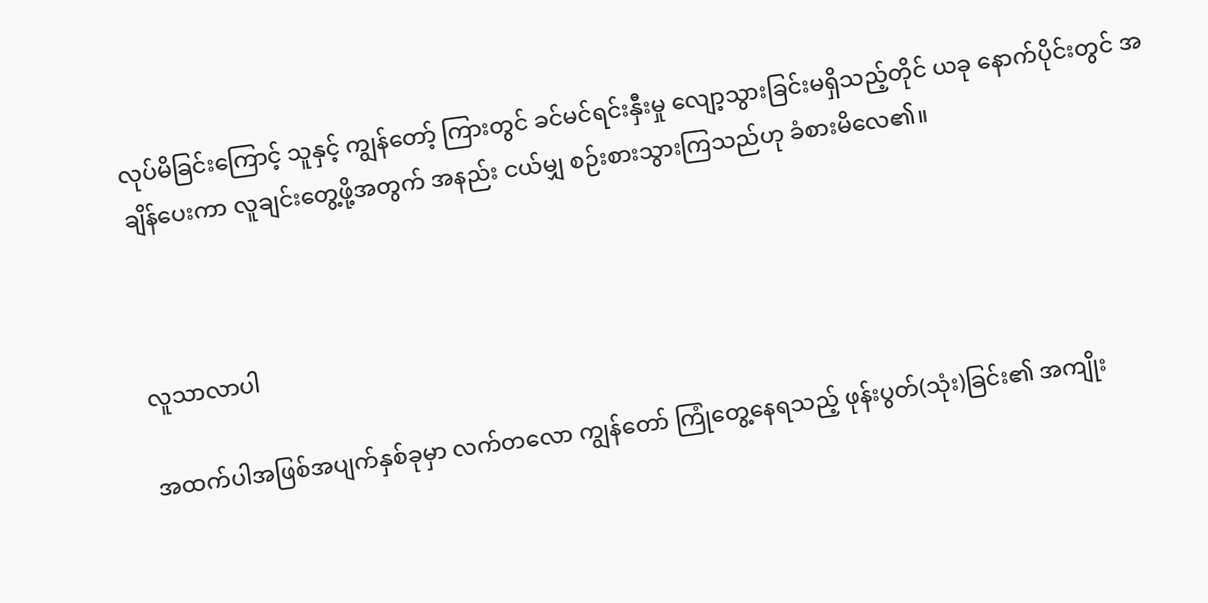လုပ်မိခြင်းကြောင့် သူနှင့် ကျွန်တော့် ကြားတွင် ခင်မင်ရင်းနှီးမှု လျော့သွားခြင်းမရှိသည့်တိုင် ယခု နောက်ပိုင်းတွင် အချိန်ပေးကာ လူချင်းတွေ့ဖို့အတွက် အနည်း ငယ်မျှ စဉ်းစားသွားကြသည်ဟု ခံစားမိလေ၏။



လူသာလာပါ

အထက်ပါအဖြစ်အပျက်နှစ်ခုမှာ လက်တလော ကျွန်တော် ကြုံတွေ့နေရသည့် ဖုန်းပွတ်(သုံး)ခြင်း၏ အကျိုး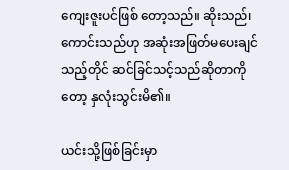ကျေးဇူးပင်ဖြစ် တော့သည်။ ဆိုးသည်၊ ကောင်းသည်ဟု အဆုံးအဖြတ်မပေးချင် သည့်တိုင် ဆင်ခြင်သင့်သည်ဆိုတာကိုတော့ နှလုံးသွင်းမိ၏။

ယင်းသို့ဖြစ်ခြင်းမှာ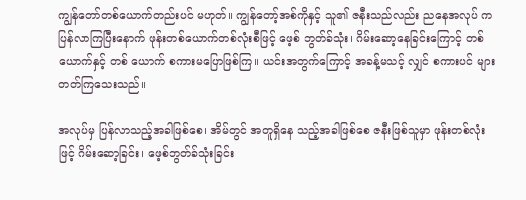ကျွန်တော်တစ်ယောက်တည်းပင် မဟုတ်။ ကျွန်တော့်အစ်ကိုနှင့် သူ၏ ဇနီးသည်လည်း ညနေအလုပ် က ပြန်လာကြပြီးနောက် ဖုန်းတစ်ယောက်တစ်လုံးစီဖြင့် ဖေ့စ် ဘွတ်ခ်သုံး၊ ဂိမ်းဆော့နေခြင်းကြောင့် တစ်ယောက်နှင့် တစ် ယောက် စကားမပြောဖြစ်ကြ။ ယင်းအတွက်ကြောင့် အခန့်မသင့် လျှင် စကားပင် များတတ်ကြသေးသည်။

အလုပ်မှ ပြန်လာသည့်အခါဖြစ်စေ၊ အိမ်တွင် အတူရှိနေ သည့်အခါဖြစ်စေ ဇနီးဖြစ်သူမှာ ဖုန်းတစ်လုံးဖြင့် ဂိမ်းဆော့ခြင်း၊ ဖေ့စ်ဘွတ်ခ်သုံးခြင်း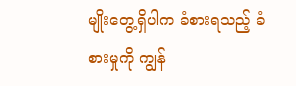မျိုးတွေ့ရှိပါက ခံစားရသည့် ခံစားမှုကို ကျွန်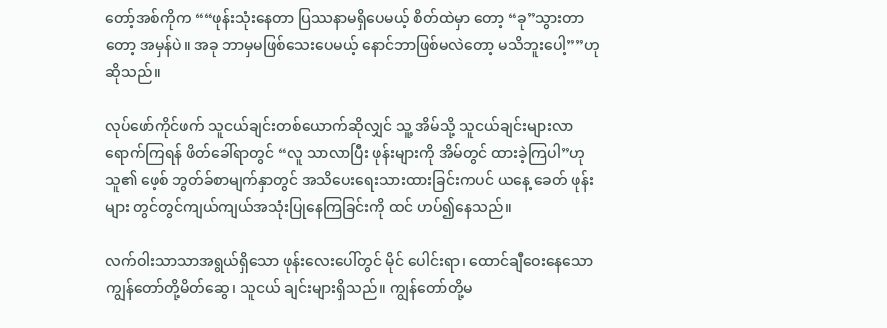တော့်အစ်ကိုက ““ဖုန်းသုံးနေတာ ပြဿနာမရှိပေမယ့် စိတ်ထဲမှာ တော့ “ခု”သွားတာတော့ အမှန်ပဲ။ အခု ဘာမှမဖြစ်သေးပေမယ့် နောင်ဘာဖြစ်မလဲတော့ မသိဘူးပေါ့””ဟု ဆိုသည်။

လုပ်ဖော်ကိုင်ဖက် သူငယ်ချင်းတစ်ယောက်ဆိုလျှင် သူ့ အိမ်သို့ သူငယ်ချင်းများလာရောက်ကြရန် ဖိတ်ခေါ်ရာတွင် “လူ သာလာပြီး ဖုန်းများကို အိမ်တွင် ထားခဲ့ကြပါ”ဟု သူ၏ ဖေ့စ် ဘွတ်ခ်စာမျက်နှာတွင် အသိပေးရေးသားထားခြင်းကပင် ယနေ့ ခေတ် ဖုန်းများ တွင်တွင်ကျယ်ကျယ်အသုံးပြုနေကြခြင်းကို ထင် ဟပ်၍နေသည်။

လက်ဝါးသာသာအရွယ်ရှိသော ဖုန်းလေးပေါ်တွင် မိုင် ပေါင်းရာ၊ ထောင်ချီဝေးနေသော ကျွန်တော်တို့မိတ်ဆွေ၊ သူငယ် ချင်းများရှိသည်။ ကျွန်တော်တို့မ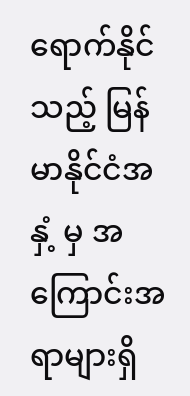ရောက်နိုင်သည့် မြန်မာနိုင်ငံအနှံ့ မှ အကြောင်းအရာများရှိ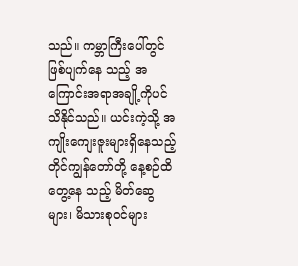သည်။ ကမ္ဘာကြီးပေါ်တွင် ဖြစ်ပျက်နေ သည့် အကြောင်းအရာအချို့ကိုပင် သိနိုင်သည်။ ယင်းကဲ့သို့ အကျိုးကျေးဇူးများရှိနေသည့်တိုင်ကျွန်တော်တို့ နေ့စဉ်ထိတွေ့နေ သည့် မိတ်ဆွေများ၊ မိသားစုဝင်များ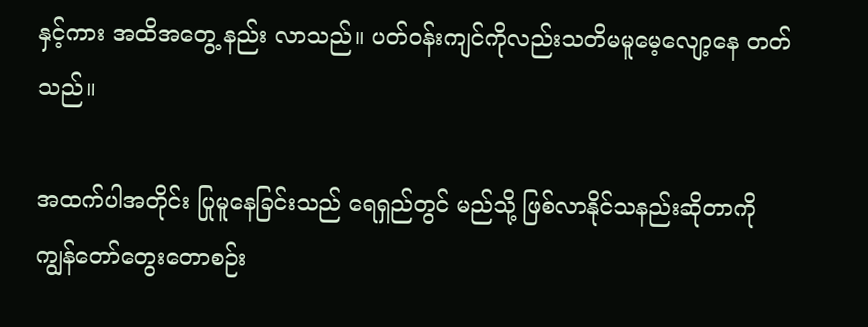နှင့်ကား အထိအတွေ့ နည်း လာသည်။ ပတ်ဝန်းကျင်ကိုလည်းသတိမမူမေ့လျော့နေ တတ် သည်။

အထက်ပါအတိုင်း ပြုမူနေခြင်းသည် ရေရှည်တွင် မည်သို့ ဖြစ်လာနိုင်သနည်းဆိုတာကို ကျွန်တော်တွေးတောစဉ်း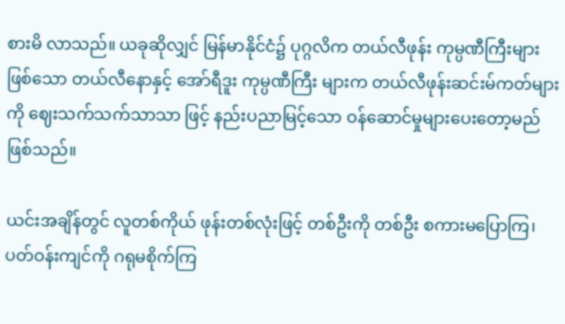စားမိ လာသည်။ ယခုဆိုလျှင် မြန်မာနိုင်ငံ၌ ပုဂ္ဂလိက တယ်လီဖုန်း ကုမ္ပဏီကြီးများဖြစ်သော တယ်လီနောနှင့် အော်ရီဒူး ကုမ္ပဏီကြီး များက တယ်လီဖုန်းဆင်းမ်ကတ်များကို ဈေးသက်သက်သာသာ ဖြင့် နည်းပညာမြင့်သော ဝန်ဆောင်မှုများပေးတော့မည်ဖြစ်သည်။

ယင်းအချိန်တွင် လူတစ်ကိုယ် ဖုန်းတစ်လုံးဖြင့် တစ်ဦးကို တစ်ဦး စကားမပြောကြ၊ ပတ်ဝန်းကျင်ကို ဂရုမစိုက်ကြ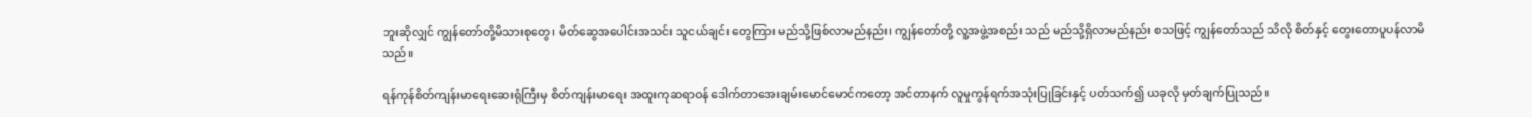ဘူးဆိုလျှင် ကျွန်တော်တို့မိသားစုတွေ၊ မိတ်ဆွေအပေါင်းအသင်း သူငယ်ချင်း တွေကြား မည်သို့ဖြစ်လာမည်နည်း၊ ကျွန်တော်တို့ လူ့အဖွဲ့အစည်း သည် မည်သို့ရှိလာမည်နည်း စသဖြင့် ကျွန်တော်သည် သိလို စိတ်နှင့် တွေးတောပူပန်လာမိသည်။

ရန်ကုန်စိတ်ကျန်းမာရေးဆေးရုံကြီးမှ စိတ်ကျန်းမာရေး အထူးကုဆရာဝန် ဒေါက်တာအေးချမ်းမောင်မောင်ကတော့ အင်တာနက် လူမှုကွန်ရက်အသုံးပြုခြင်းနှင့် ပတ်သက်၍ ယခုလို မှတ်ချက်ပြုသည်။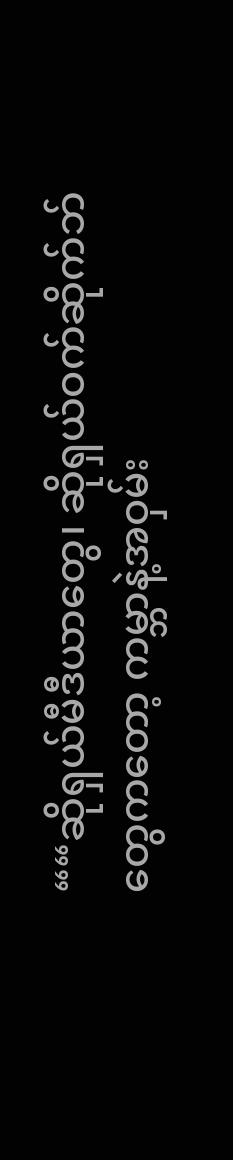““ဆိုရှယ်မီဒီယာတွေ၊ ဆိုရှယ်ဝက်ဆိုက်ဘ်တွေကတော့ ကမ္ဘာနဲ့အဝှမ်း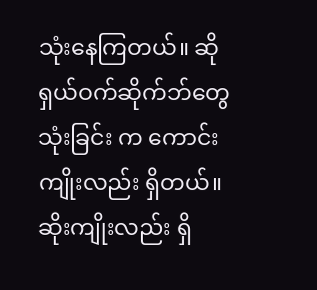သုံးနေကြတယ်။ ဆိုရှယ်ဝက်ဆိုက်ဘ်တွေ သုံးခြင်း က ကောင်းကျိုးလည်း ရှိတယ်။ ဆိုးကျိုးလည်း ရှိ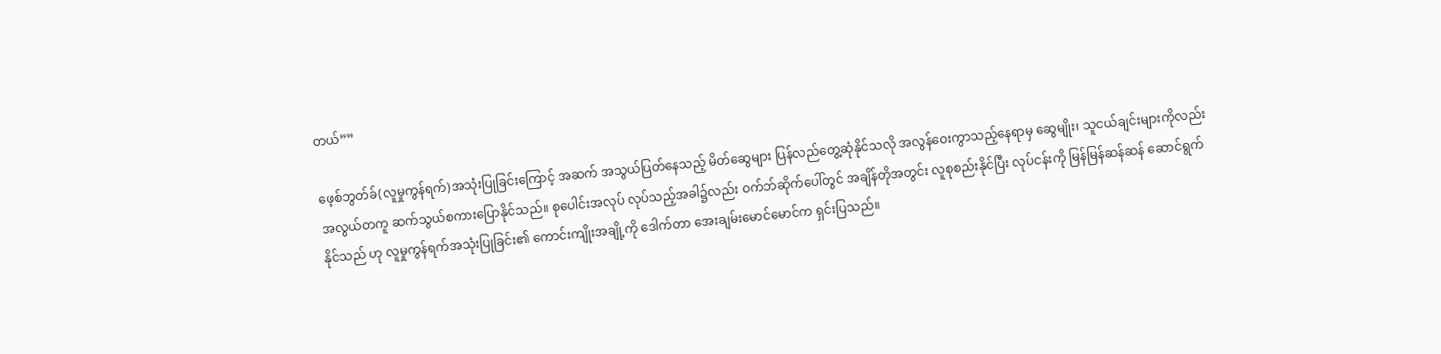တယ်””

ဖေ့စ်ဘွတ်ခ်(လူမှုကွန်ရက်)အသုံးပြုခြင်းကြောင့် အဆက် အသွယ်ပြတ်နေသည့် မိတ်ဆွေများ ပြန်လည်တွေ့ဆုံနိုင်သလို အလွန်ဝေးကွာသည့်နေရာမှ ဆွေမျိုး၊ သူငယ်ချင်းများကိုလည်း အလွယ်တကူ ဆက်သွယ်စကားပြောနိုင်သည်။ စုပေါင်းအလုပ် လုပ်သည့်အခါ၌လည်း ဝက်ဘ်ဆိုက်ပေါ်တွင် အချိန်တိုအတွင်း လူစုစည်းနိုင်ပြီး လုပ်ငန်းကို မြန်မြန်ဆန်ဆန် ဆောင်ရွက်နိုင်သည် ဟု လူမှုကွန်ရက်အသုံးပြုခြင်း၏ ကောင်းကျိုးအချို့ကို ဒေါက်တာ အေးချမ်းမောင်မောင်က ရှင်းပြသည်။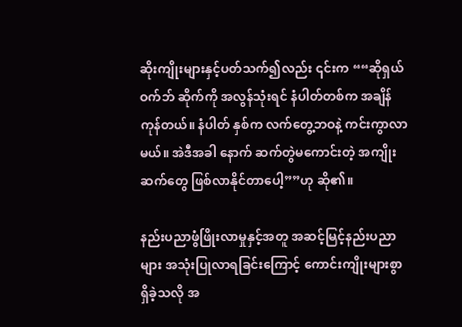ဆိုးကျိုးများနှင့်ပတ်သက်၍လည်း ၎င်းက ““ဆိုရှယ်ဝက်ဘ် ဆိုက်ကို အလွန်သုံးရင် နံပါတ်တစ်က အချိန်ကုန်တယ်။ နံပါတ် နှစ်က လက်တွေ့ဘဝနဲ့ ကင်းကွာလာမယ်။ အဲဒီအခါ နောက် ဆက်တွဲမကောင်းတဲ့ အကျိုးဆက်တွေ ဖြစ်လာနိုင်တာပေါ့””ဟု ဆို၏။

နည်းပညာဖွံဖြိုးလာမှုနှင့်အတူ အဆင့်မြင့်နည်းပညာများ အသုံးပြုလာရခြင်းကြောင့် ကောင်းကျိုးများစွာရှိခဲ့သလို အ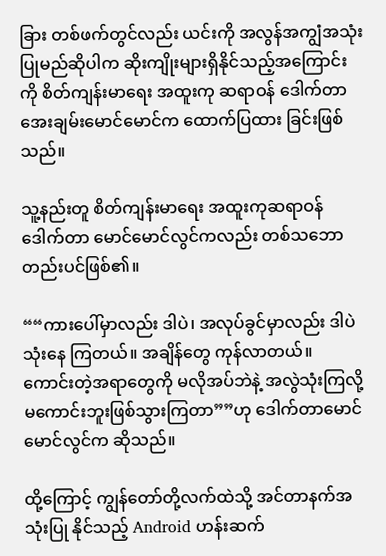ခြား တစ်ဖက်တွင်လည်း ယင်းကို အလွန်အကျွံအသုံးပြုမည်ဆိုပါက ဆိုးကျိုးများရှိနိုင်သည့်အကြောင်းကို စိတ်ကျန်းမာရေး အထူးကု ဆရာဝန် ဒေါက်တာအေးချမ်းမောင်မောင်က ထောက်ပြထား ခြင်းဖြစ်သည်။

သူ့နည်းတူ စိတ်ကျန်းမာရေး အထူးကုဆရာဝန် ဒေါက်တာ မောင်မောင်လွင်ကလည်း တစ်သဘောတည်းပင်ဖြစ်၏။

““ကားပေါ်မှာလည်း ဒါပဲ၊ အလုပ်ခွင်မှာလည်း ဒါပဲ သုံးနေ ကြတယ်။ အချိန်တွေ ကုန်လာတယ်။ ကောင်းတဲ့အရာတွေကို မလိုအပ်ဘဲနဲ့ အလွဲသုံးကြလို့ မကောင်းဘူးဖြစ်သွားကြတာ””ဟု ဒေါက်တာမောင်မောင်လွင်က ဆိုသည်။

ထို့ကြောင့် ကျွန်တော်တို့လက်ထဲသို့ အင်တာနက်အသုံးပြု နိုင်သည့် Android ဟန်းဆက်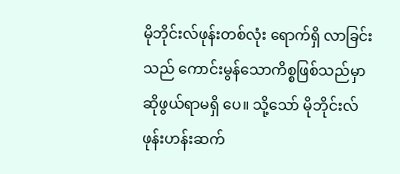မိုဘိုင်းလ်ဖုန်းတစ်လုံး ရောက်ရှိ လာခြင်းသည် ကောင်းမွန်သောကိစ္စဖြစ်သည်မှာ ဆိုဖွယ်ရာမရှိ ပေ။ သို့သော် မိုဘိုင်းလ်ဖုန်းဟန်းဆက်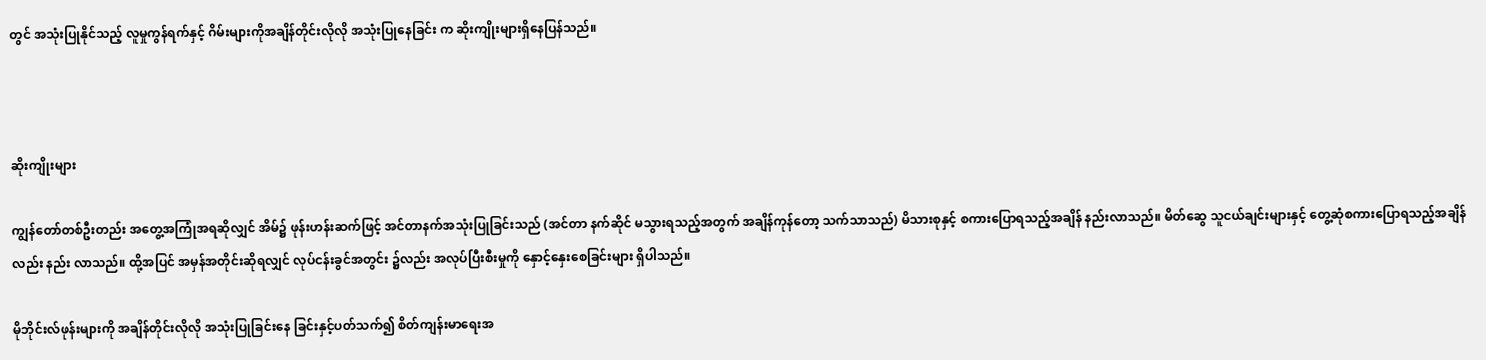တွင် အသုံးပြုနိုင်သည့် လူမှုကွန်ရက်နှင့် ဂိမ်းများကိုအချိန်တိုင်းလိုလို အသုံးပြုနေခြင်း က ဆိုးကျိုးများရှိနေပြန်သည်။



ဆိုးကျိုးများ

ကျွန်တော်တစ်ဦးတည်း အတွေ့အကြုံအရဆိုလျှင် အိမ်၌ ဖုန်းဟန်းဆက်ဖြင့် အင်တာနက်အသုံးပြုခြင်းသည် (အင်တာ နက်ဆိုင် မသွားရသည့်အတွက် အချိန်ကုန်တော့ သက်သာသည်) မိသားစုနှင့် စကားပြောရသည့်အချိန် နည်းလာသည်။ မိတ်ဆွေ သူငယ်ချင်းများနှင့် တွေ့ဆုံစကားပြောရသည့်အချိန်လည်း နည်း လာသည်။ ထို့အပြင် အမှန်အတိုင်းဆိုရလျှင် လုပ်ငန်းခွင်အတွင်း ၌လည်း အလုပ်ပြီးစီးမှုကို နှောင့်နှေးစေခြင်းများ ရှိပါသည်။

မိုဘိုင်းလ်ဖုန်းများကို အချိန်တိုင်းလိုလို အသုံးပြုခြင်းနေ ခြင်းနှင့်ပတ်သက်၍ စိတ်ကျန်းမာရေးအ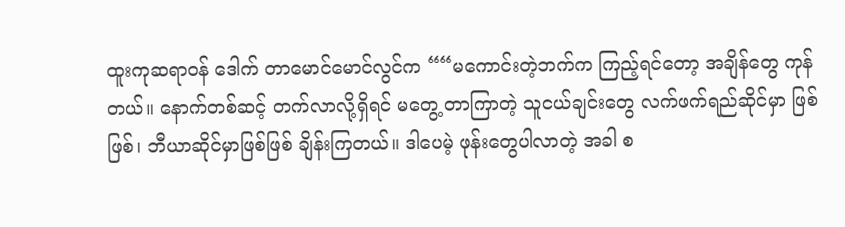ထူးကုဆရာဝန် ဒေါက် တာမောင်မောင်လွင်က ““မကောင်းတဲ့ဘက်က ကြည့်ရင်တော့ အချိန်တွေ ကုန်တယ်။ နောက်တစ်ဆင့် တက်လာလို့ရှိရင် မတွေ့ တာကြာတဲ့ သူငယ်ချင်းတွေ လက်ဖက်ရည်ဆိုင်မှာ ဖြစ်ဖြစ်၊ ဘီယာဆိုင်မှာဖြစ်ဖြစ် ချိန်းကြတယ်။ ဒါပေမဲ့ ဖုန်းတွေပါလာတဲ့ အခါ စ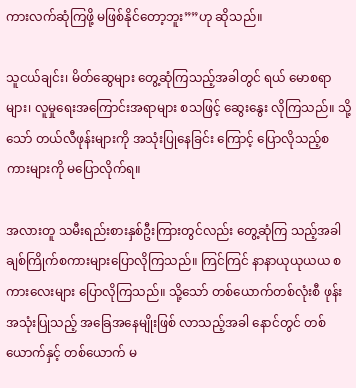ကားလက်ဆုံကြဖို့ မဖြစ်နိုင်တော့ဘူး””ဟု ဆိုသည်။

သူငယ်ချင်း၊ မိတ်ဆွေများ တွေ့ဆုံကြသည့်အခါတွင် ရယ် မောစရာများ၊ လူမှုရေးအကြောင်းအရာများ စသဖြင့် ဆွေးနွေး လိုကြသည်။ သို့သော် တယ်လီဖုန်းများကို အသုံးပြုနေခြင်း ကြောင့် ပြောလိုသည့်စကားများကို မပြောလိုက်ရ။

အလားတူ သမီးရည်းစားနှစ်ဦးကြားတွင်လည်း တွေ့ဆုံကြ သည့်အခါ ချစ်ကြိုက်စကားများပြောလိုကြသည်။ ကြင်ကြင် နာနာယုယုယယ စကားလေးများ ပြောလိုကြသည်။ သို့သော် တစ်ယောက်တစ်လုံးစီ ဖုန်းအသုံးပြုသည့် အခြေအနေမျိုးဖြစ် လာသည့်အခါ နောင်တွင် တစ်ယောက်နှင့် တစ်ယောက် မ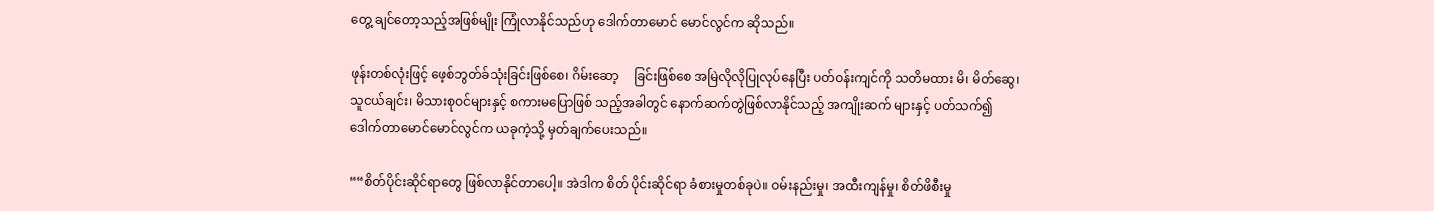တွေ့ ချင်တော့သည့်အဖြစ်မျိုး ကြုံလာနိုင်သည်ဟု ဒေါက်တာမောင် မောင်လွင်က ဆိုသည်။

ဖုန်းတစ်လုံးဖြင့် ဖေ့စ်ဘွတ်ခ်သုံးခြင်းဖြစ်စေ၊ ဂိမ်းဆော့     ခြင်းဖြစ်စေ အမြဲလိုလိုပြုလုပ်နေပြီး ပတ်ဝန်းကျင်ကို သတိမထား မိ၊ မိတ်ဆွေ၊ သူငယ်ချင်း၊ မိသားစုဝင်များနှင့် စကားမပြောဖြစ် သည့်အခါတွင် နောက်ဆက်တွဲဖြစ်လာနိုင်သည့် အကျိုးဆက် များနှင့် ပတ်သက်၍ ဒေါက်တာမောင်မောင်လွင်က ယခုကဲ့သို့ မှတ်ချက်ပေးသည်။

““စိတ်ပိုင်းဆိုင်ရာတွေ ဖြစ်လာနိုင်တာပေါ့။ အဲဒါက စိတ် ပိုင်းဆိုင်ရာ ခံစားမှုတစ်ခုပဲ။ ဝမ်းနည်းမှု၊ အထီးကျန်မှု၊ စိတ်ဖိစီးမှု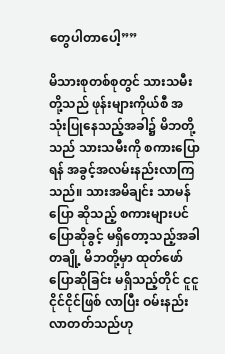တွေပါတာပေါ့””

မိသားစုတစ်စုတွင် သားသမီးတို့သည် ဖုန်းများကိုယ်စီ အသုံးပြုနေသည့်အခါ၌ မိဘတို့သည် သားသမီးကို စကားပြော ရန် အခွင့်အလမ်းနည်းလာကြသည်။ သားအမိချင်း သာမန်ပြော ဆိုသည့် စကားများပင် ပြောဆိုခွင့် မရှိတော့သည့်အခါ တချို့ မိဘတို့မှာ ထုတ်ဖော်ပြောဆိုခြင်း မရှိသည့်တိုင် ငူငူငိုင်ငိုင်ဖြစ် လာပြီး ဝမ်းနည်းလာတတ်သည်ဟု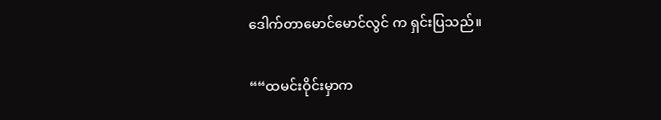ဒေါက်တာမောင်မောင်လွင် က ရှင်းပြသည်။

““ထမင်းဝိုင်းမှာက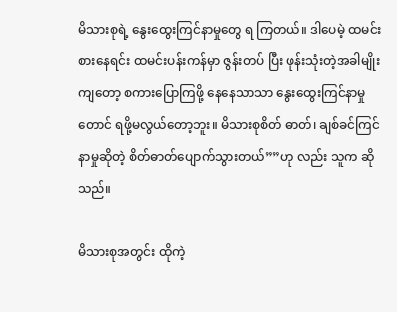မိသားစုရဲ့ နွေးထွေးကြင်နာမှုတွေ ရ ကြတယ်။ ဒါပေမဲ့ ထမင်းစားနေရင်း ထမင်းပန်းကန်မှာ ဇွန်းတပ် ပြီး ဖုန်းသုံးတဲ့အခါမျိုးကျတော့ စကားပြောကြဖို့ နေနေသာသာ နွေးထွေးကြင်နာမှုတောင် ရဖို့မလွယ်တော့ဘူး။ မိသားစုစိတ် ဓာတ်၊ ချစ်ခင်ကြင်နာမှုဆိုတဲ့ စိတ်ဓာတ်ပျောက်သွားတယ်””ဟု လည်း သူက ဆိုသည်။

မိသားစုအတွင်း ထိုကဲ့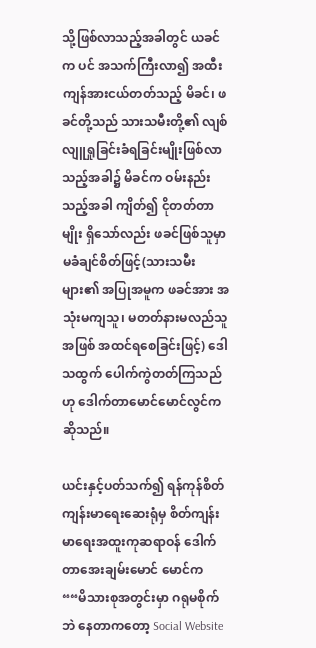သို့ဖြစ်လာသည့်အခါတွင် ယခင်က ပင် အသက်ကြီးလာ၍ အထီးကျန်အားငယ်တတ်သည့် မိခင်၊ ဖခင်တို့သည် သားသမီးတို့၏ လျစ်လျူရှုခြင်းခံရခြင်းမျိုးဖြစ်လာသည့်အခါ၌ မိခင်က ဝမ်းနည်းသည့်အခါ ကျိတ်၍ ငိုတတ်တာမျိုး ရှိသော်လည်း ဖခင်ဖြစ်သူမှာ မခံချင်စိတ်ဖြင့်(သားသမီးများ၏ အပြုအမူက ဖခင်အား အသုံးမကျသူ၊ မတတ်နားမလည်သူအဖြစ် အထင်ရစေခြင်းဖြင့်) ဒေါသထွက် ပေါက်ကွဲတတ်ကြသည်ဟု ဒေါက်တာမောင်မောင်လွင်က ဆိုသည်။

ယင်းနှင့်ပတ်သက်၍ ရန်ကုန်စိတ်ကျန်းမာရေးဆေးရုံမှ စိတ်ကျန်းမာရေးအထူးကုဆရာဝန် ဒေါက်တာအေးချမ်းမောင် မောင်က ““မိသားစုအတွင်းမှာ ဂရုမစိုက်ဘဲ နေတာကတော့ Social Website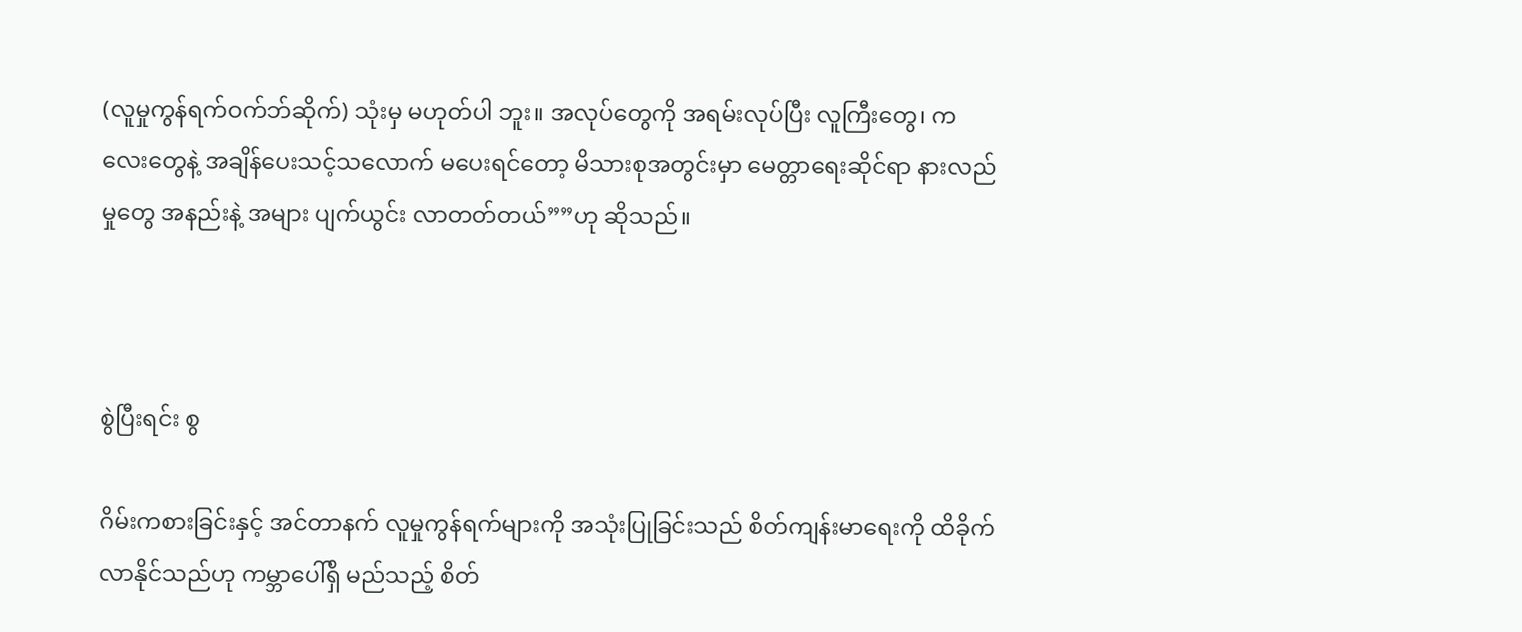(လူမှုကွန်ရက်ဝက်ဘ်ဆိုက်) သုံးမှ မဟုတ်ပါ ဘူး။ အလုပ်တွေကို အရမ်းလုပ်ပြီး လူကြီးတွေ၊ ကလေးတွေနဲ့ အချိန်ပေးသင့်သလောက် မပေးရင်တော့ မိသားစုအတွင်းမှာ မေတ္တာရေးဆိုင်ရာ နားလည်မှုတွေ အနည်းနဲ့ အများ ပျက်ယွင်း လာတတ်တယ်””ဟု ဆိုသည်။



စွဲပြီးရင်း စွ

ဂိမ်းကစားခြင်းနှင့် အင်တာနက် လူမှုကွန်ရက်များကို အသုံးပြုခြင်းသည် စိတ်ကျန်းမာရေးကို ထိခိုက်လာနိုင်သည်ဟု ကမ္ဘာပေါ်ရှိ မည်သည့် စိတ်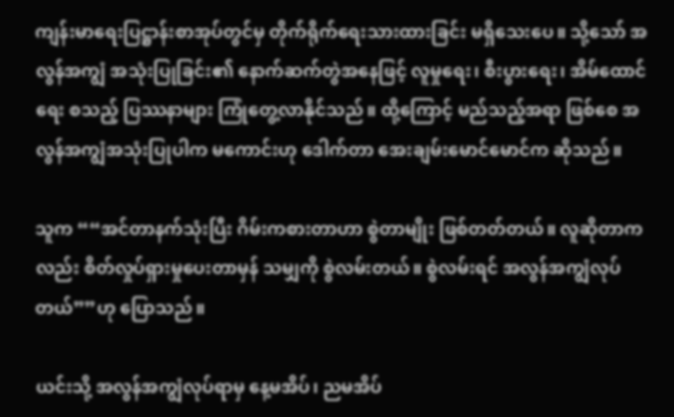ကျန်းမာရေးပြဋ္ဌာန်းစာအုပ်တွင်မှ တိုက်ရိုက်ရေးသားထားခြင်း မရှိသေးပေ။ သို့သော် အလွန်အကျွံ အသုံးပြုခြင်း၏ နောက်ဆက်တွဲအနေဖြင့် လူမှုရေး၊ စီးပွားရေး၊ အိမ်ထောင်ရေး စသည့် ပြဿနာများ ကြုံတွေ့လာနိုင်သည်။ ထို့ကြောင့် မည်သည့်အရာ ဖြစ်စေ အလွန်အကျွံအသုံးပြုပါက မကောင်းဟု ဒေါက်တာ အေးချမ်းမောင်မောင်က ဆိုသည်။

သူက ““အင်တာနက်သုံးပြီး ဂိမ်းကစားတာဟာ စွဲတာမျိုး ဖြစ်တတ်တယ်။ လူဆိုတာကလည်း စိတ်လှုပ်ရှားမှုပေးတာမှန် သမျှကို စွဲလမ်းတယ်။ စွဲလမ်းရင် အလွန်အကျွံလုပ်တယ်””ဟု ပြောသည်။

ယင်းသို့ အလွန်အကျွံလုပ်ရာမှ နေ့မအိပ်၊ ညမအိပ်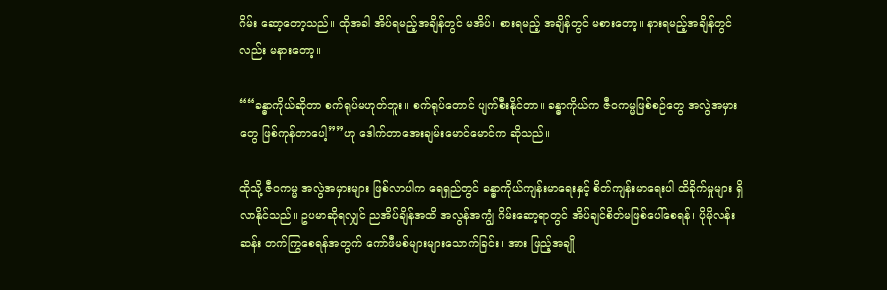ဂိမ်း ဆော့တော့သည်။ ထိုအခါ အိပ်ရမည့်အချိန်တွင် မအိပ်၊ စားရမည့် အချိန်တွင် မစားတော့။ နားရမည့်အချိန်တွင်လည်း မနားတော့။

““ခန္ဓာကိုယ်ဆိုတာ စက်ရုပ်မဟုတ်ဘူး။ စက်ရုပ်တောင် ပျက်စီးနိုင်တာ။ ခန္ဓာကိုယ်က ဇီဝကမ္မဖြစ်စဉ်တွေ အလွဲအမှား တွေ ဖြစ်ကုန်တာပေါ့””ဟု ဒေါက်တာအေးချမ်းမောင်မောင်က ဆိုသည်။

ထိုသို့ ဇီဝကမ္မ အလွဲအမှားများ ဖြစ်လာပါက ရေရှည်တွင် ခန္ဓာကိုယ်ကျန်းမာရေးနှင့် စိတ်ကျန်းမာရေးပါ ထိခိုက်မှုများ ရှိလာနိုင်သည်။ ဥပမာဆိုရလျှင် ညအိပ်ချိန်အထိ အလွန်အကျွံ ဂိမ်းဆော့ရာတွင် အိပ်ချင်စိတ်မဖြစ်ပေါ်စေရန်၊ ပိုမိုလန်းဆန်း တက်ကြွစေရန်အတွက် ကော်ဖီမစ်များများသောက်ခြင်း၊ အား ဖြည့်အချို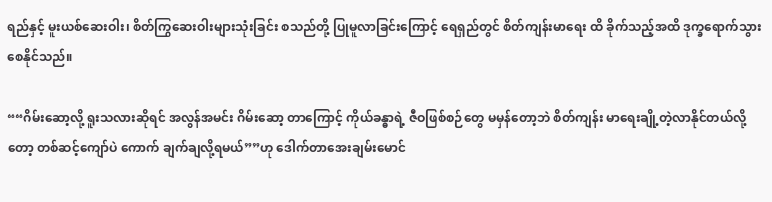ရည်နှင့် မူးယစ်ဆေးဝါး၊ စိတ်ကြွဆေးဝါးများသုံးခြင်း စသည်တို့ ပြုမူလာခြင်းကြောင့် ရေရှည်တွင် စိတ်ကျန်းမာရေး ထိ ခိုက်သည့်အထိ ဒုက္ခရောက်သွားစေနိုင်သည်။

““ဂိမ်းဆော့လို့ ရူးသလားဆိုရင် အလွန်အမင်း ဂိမ်းဆော့ တာကြောင့် ကိုယ်ခန္ဓာရဲ့ ဇီဝဖြစ်စဉ်တွေ မမှန်တော့ဘဲ စိတ်ကျန်း မာရေးချို့တဲ့လာနိုင်တယ်လို့တော့ တစ်ဆင့်ကျော်ပဲ ကောက် ချက်ချလို့ရမယ်””ဟု ဒေါက်တာအေးချမ်းမောင်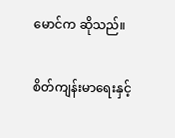မောင်က ဆိုသည်။

စိတ်ကျန်းမာရေးနှင့်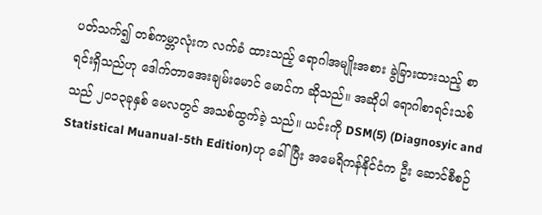ပတ်သက်၍ တစ်ကမ္ဘာလုံးက လက်ခံ ထားသည့် ရောဂါအမျိုးအစား ခွဲခြားထားသည့် စာရင်းရှိသည်ဟု ဒေါက်တာအေးချမ်းမောင် မောင်က ဆိုသည်။ အဆိုပါ ရောဂါစာရင်းသစ်သည် ၂၀၁၃ခုနှစ် မေလတွင် အသစ်ထွက်ခဲ့ သည်။ ယင်းကို DSM(5) (Diagnosyic and Statistical Muanual-5th Edition)ဟု ခေါ်ပြီး အမေရိကန်နိုင်ငံက ဦး ဆောင်စီစဉ်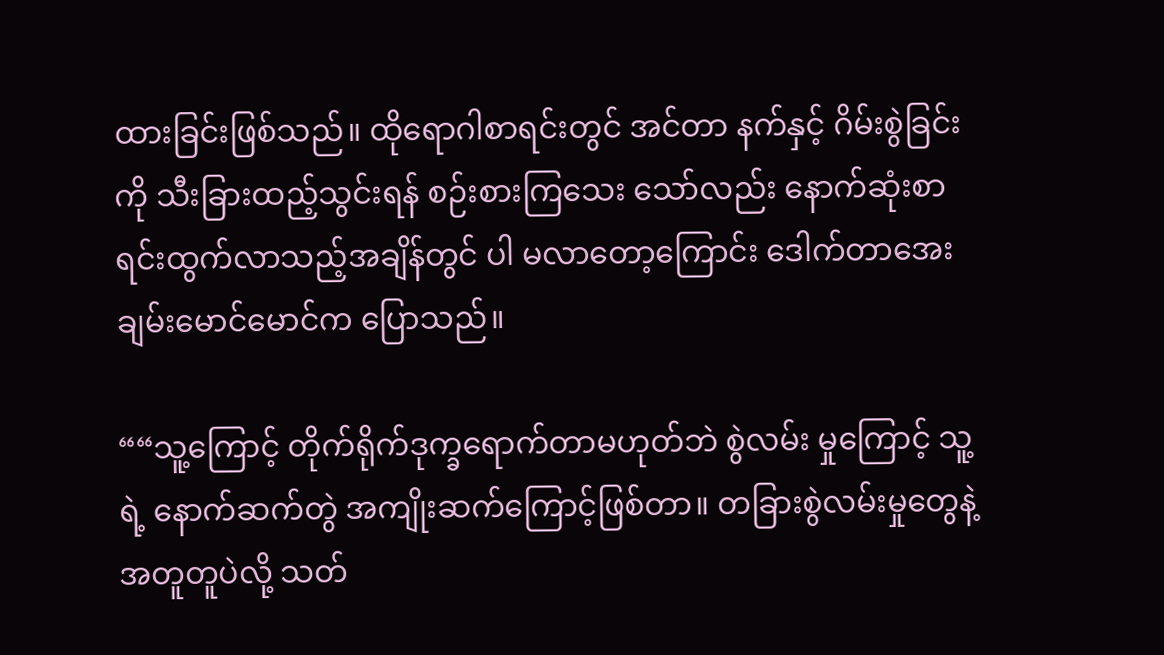ထားခြင်းဖြစ်သည်။ ထိုရောဂါစာရင်းတွင် အင်တာ နက်နှင့် ဂိမ်းစွဲခြင်းကို သီးခြားထည့်သွင်းရန် စဉ်းစားကြသေး သော်လည်း နောက်ဆုံးစာရင်းထွက်လာသည့်အချိန်တွင် ပါ မလာတော့ကြောင်း ဒေါက်တာအေးချမ်းမောင်မောင်က ပြောသည်။

““သူ့ကြောင့် တိုက်ရိုက်ဒုက္ခရောက်တာမဟုတ်ဘဲ စွဲလမ်း မှုကြောင့် သူ့ရဲ့ နောက်ဆက်တွဲ အကျိုးဆက်ကြောင့်ဖြစ်တာ။ တခြားစွဲလမ်းမှုတွေနဲ့အတူတူပဲလို့ သတ်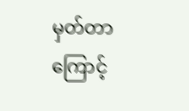မှတ်တာကြောင့်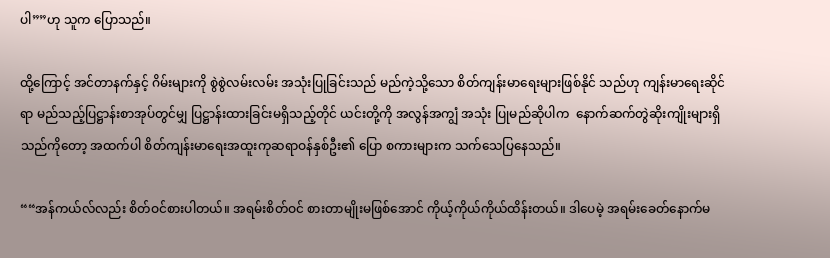ပါ””ဟု သူက ပြောသည်။

ထို့ကြောင့် အင်တာနက်နှင့် ဂိမ်းများကို စွဲစွဲလမ်းလမ်း အသုံးပြုခြင်းသည် မည်ကဲ့သို့သော စိတ်ကျန်းမာရေးများဖြစ်နိုင် သည်ဟု ကျန်းမာရေးဆိုင်ရာ မည်သည့်ပြဋ္ဌာန်းစာအုပ်တွင်မျှ ပြဋ္ဌာန်းထားခြင်းမရှိသည့်တိုင် ယင်းတို့ကို အလွန်အကျွံ အသုံး ပြုမည်ဆိုပါက  နောက်ဆက်တွဲဆိုးကျိုးများရှိသည်ကိုတော့ အထက်ပါ စိတ်ကျန်းမာရေးအထူးကုဆရာဝန်နှစ်ဦး၏ ပြော စကားများက သက်သေပြနေသည်။

““အန်ကယ်လ်လည်း စိတ်ဝင်စားပါတယ်။ အရမ်းစိတ်ဝင် စားတာမျိုးမဖြစ်အောင် ကိုယ့်ကိုယ်ကိုယ်ထိန်းတယ်။ ဒါပေမဲ့ အရမ်းခေတ်နောက်မ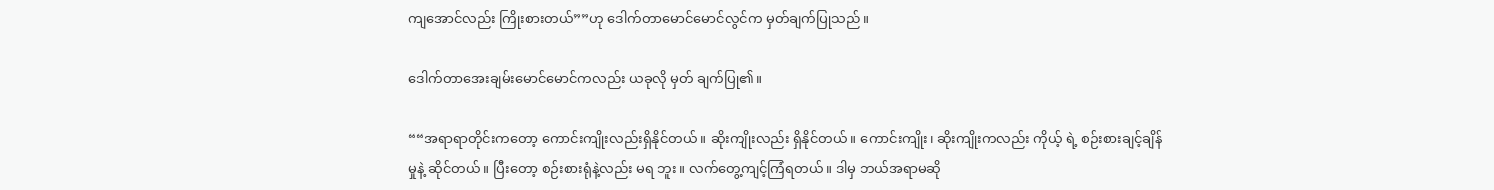ကျအောင်လည်း ကြိုးစားတယ်””ဟု ဒေါက်တာမောင်မောင်လွင်က မှတ်ချက်ပြုသည်။

ဒေါက်တာအေးချမ်းမောင်မောင်ကလည်း ယခုလို မှတ် ချက်ပြု၏။

““အရာရာတိုင်းကတော့ ကောင်းကျိုးလည်းရှိနိုင်တယ်။ ဆိုးကျိုးလည်း ရှိနိုင်တယ်။ ကောင်းကျိုး၊ ဆိုးကျိုးကလည်း ကိုယ့် ရဲ့ စဉ်းစားချင့်ချိန်မှုနဲ့ ဆိုင်တယ်။ ပြီးတော့ စဉ်းစားရုံနဲ့လည်း မရ ဘူး။ လက်တွေ့ကျင့်ကြံရတယ်။ ဒါမှ ဘယ်အရာမဆို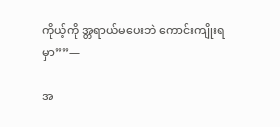ကိုယ့်ကို အ္တရာယ်မပေးဘဲ ကောင်းကျိုးရမှာ””—

အ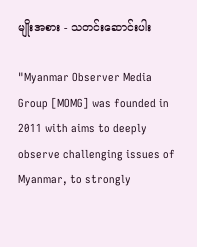မျိုးအစား - သတင်းဆောင်းပါး

"Myanmar Observer Media Group [MOMG] was founded in 2011 with aims to deeply observe challenging issues of Myanmar, to strongly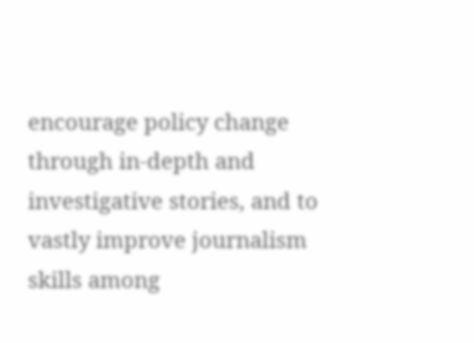encourage policy change through in-depth and investigative stories, and to vastly improve journalism skills among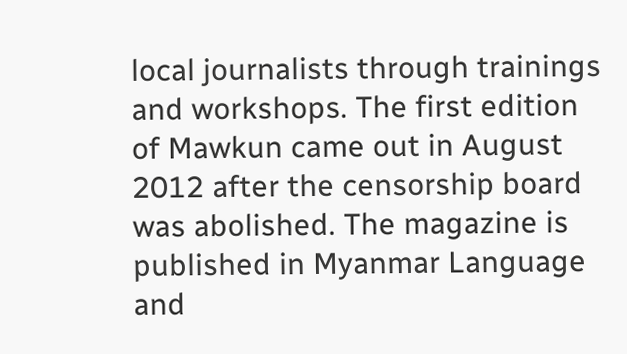local journalists through trainings and workshops. The first edition of Mawkun came out in August 2012 after the censorship board was abolished. The magazine is published in Myanmar Language and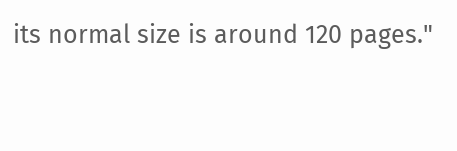its normal size is around 120 pages."